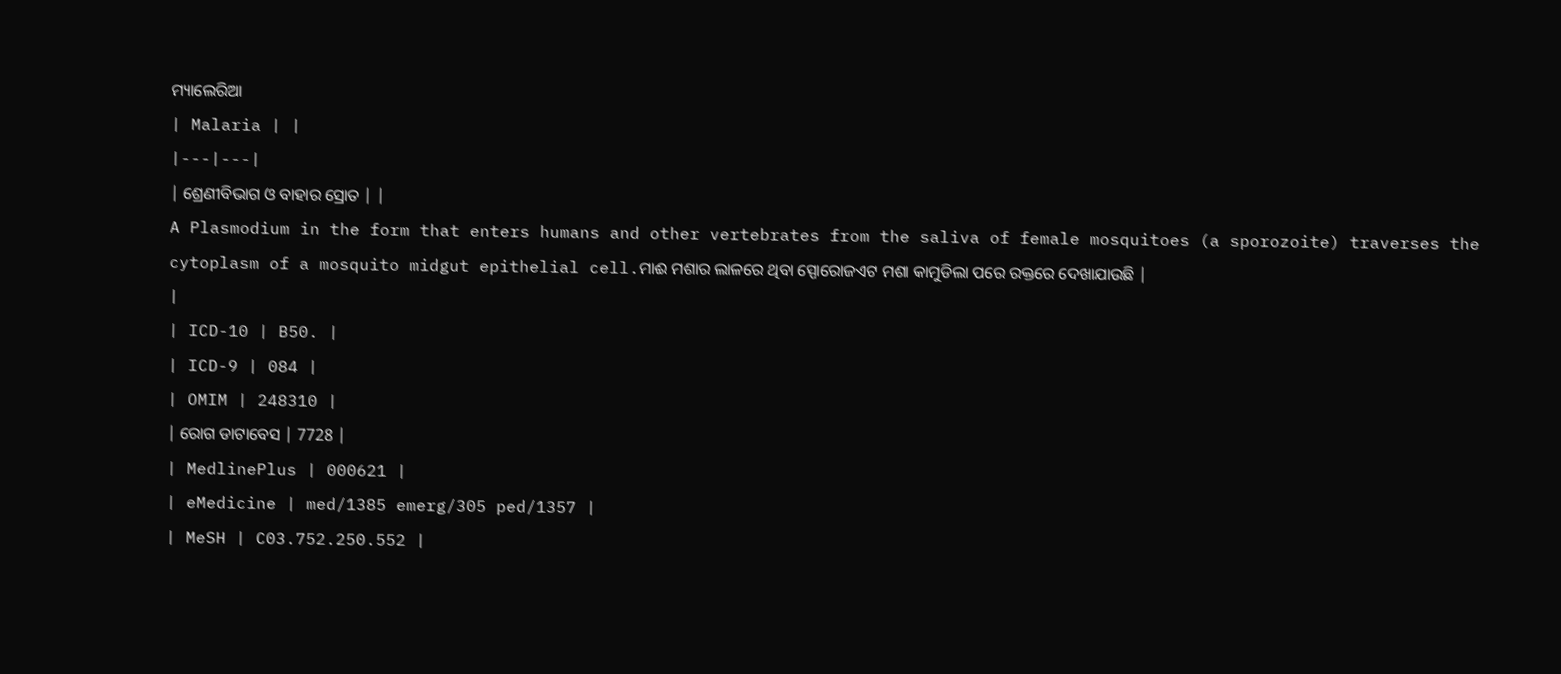ମ୍ୟାଲେରିଆ
| Malaria | |
|---|---|
| ଶ୍ରେଣୀବିଭାଗ ଓ ବାହାର ସ୍ରୋତ | |
A Plasmodium in the form that enters humans and other vertebrates from the saliva of female mosquitoes (a sporozoite) traverses the cytoplasm of a mosquito midgut epithelial cell.ମାଈ ମଶାର ଲାଳରେ ଥିବା ସ୍ପୋରୋଜଏଟ ମଶା କାମୁଡିଲା ପରେ ରକ୍ତରେ ଦେଖାଯାଉଛି |
|
| ICD-10 | B50. |
| ICD-9 | 084 |
| OMIM | 248310 |
| ରୋଗ ଡାଟାବେସ | 7728 |
| MedlinePlus | 000621 |
| eMedicine | med/1385 emerg/305 ped/1357 |
| MeSH | C03.752.250.552 |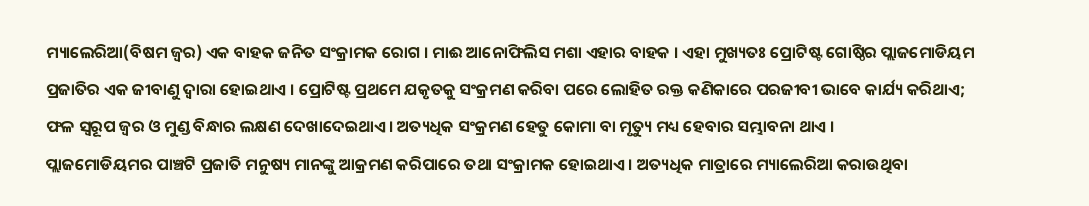ମ୍ୟାଲେରିଆ(ବିଷମ ଜ୍ୱର) ଏକ ବାହକ ଜନିତ ସଂକ୍ରାମକ ରୋଗ । ମାଈ ଆନୋଫିଲିସ ମଶା ଏହାର ବାହକ । ଏହା ମୁଖ୍ୟତଃ ପ୍ରୋଟିଷ୍ଟ ଗୋଷ୍ଠିର ପ୍ଲାଜମୋଡିୟମ ପ୍ରଜାତିର ଏକ ଜୀବାଣୁ ଦ୍ଵାରା ହୋଇଥାଏ । ପ୍ରୋଟିଷ୍ଟ ପ୍ରଥମେ ଯକୃତକୁ ସଂକ୍ରମଣ କରିବା ପରେ ଲୋହିତ ରକ୍ତ କଣିକାରେ ପରଜୀବୀ ଭାବେ କାର୍ଯ୍ୟ କରିଥାଏ; ଫଳ ସ୍ଵରୂପ ଜ୍ଵର ଓ ମୁଣ୍ଡ ବିନ୍ଧାର ଲକ୍ଷଣ ଦେଖାଦେଇଥାଏ। ଅତ୍ୟଧିକ ସଂକ୍ରମଣ ହେତୁ କୋମା ବା ମୃତ୍ୟୁ ମଧ୍ୟ ହେବାର ସମ୍ଭାବନା ଥାଏ ।
ପ୍ଲାଜମୋଡିୟମର ପାଞ୍ଚଟି ପ୍ରଜାତି ମନୁଷ୍ୟ ମାନଙ୍କୁ ଆକ୍ରମଣ କରିପାରେ ତଥା ସଂକ୍ରାମକ ହୋଇଥାଏ । ଅତ୍ୟଧିକ ମାତ୍ରାରେ ମ୍ୟାଲେରିଆ କରାଉଥିବା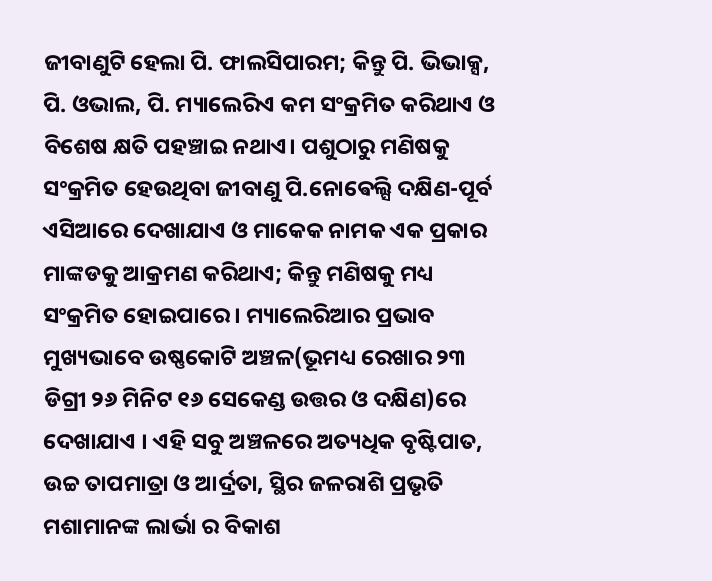ଜୀବାଣୁଟି ହେଲା ପି. ଫାଲସିପାରମ; କିନ୍ତୁ ପି. ଭିଭାକ୍ସ, ପି. ଓଭାଲ, ପି. ମ୍ୟାଲେରିଏ କମ ସଂକ୍ରମିତ କରିଥାଏ ଓ ବିଶେଷ କ୍ଷତି ପହଞ୍ଚାଇ ନଥାଏ। ପଶୁଠାରୁ ମଣିଷକୁ ସଂକ୍ରମିତ ହେଉଥିବା ଜୀବାଣୁ ପି.ନୋଵେଲ୍ସି ଦକ୍ଷିଣ-ପୂର୍ବ ଏସିଆରେ ଦେଖାଯାଏ ଓ ମାକେକ ନାମକ ଏକ ପ୍ରକାର ମାଙ୍କଡକୁ ଆକ୍ରମଣ କରିଥାଏ; କିନ୍ତୁ ମଣିଷକୁ ମଧ୍ୟ ସଂକ୍ରମିତ ହୋଇପାରେ । ମ୍ୟାଲେରିଆର ପ୍ରଭାବ ମୁଖ୍ୟଭାବେ ଉଷ୍ଣକୋଟି ଅଞ୍ଚଳ(ଭୂମଧ୍ୟ ରେଖାର ୨୩ ଡିଗ୍ରୀ ୨୬ ମିନିଟ ୧୬ ସେକେଣ୍ଡ ଉତ୍ତର ଓ ଦକ୍ଷିଣ)ରେ ଦେଖାଯାଏ । ଏହି ସବୁ ଅଞ୍ଚଳରେ ଅତ୍ୟଧିକ ବୃଷ୍ଟିପାତ, ଉଚ୍ଚ ତାପମାତ୍ରା ଓ ଆର୍ଦ୍ରତା, ସ୍ଥିର ଜଳରାଶି ପ୍ରଭୃତି ମଶାମାନଙ୍କ ଲାର୍ଭା ର ବିକାଶ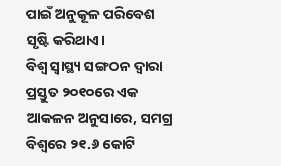ପାଇଁ ଅନୁକୂଳ ପରିବେଶ ସୃଷ୍ଟି କରିଥାଏ।
ବିଶ୍ଵ ସ୍ଵାସ୍ଥ୍ୟ ସଙ୍ଗଠନ ଦ୍ଵାରା ପ୍ରସ୍ତୁତ ୨୦୧୦ରେ ଏକ ଆକଳନ ଅନୁସାରେ, ସମଗ୍ର ବିଶ୍ଵରେ ୨୧.୬ କୋଟି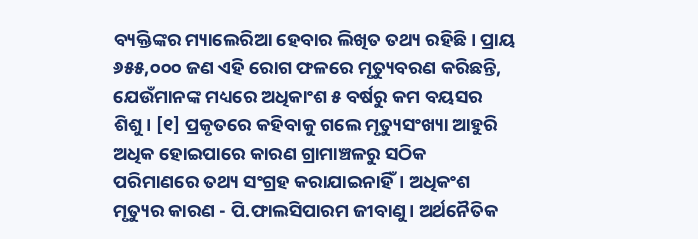ବ୍ୟକ୍ତିଙ୍କର ମ୍ୟାଲେରିଆ ହେବାର ଲିଖିତ ତଥ୍ୟ ରହିଛି। ପ୍ରାୟ ୬୫୫,୦୦୦ ଜଣ ଏହି ରୋଗ ଫଳରେ ମୃତ୍ୟୁବରଣ କରିଛନ୍ତି, ଯେଉଁମାନଙ୍କ ମଧ୍ୟରେ ଅଧିକାଂଶ ୫ ବର୍ଷରୁ କମ ବୟସର ଶିଶୁ। [୧] ପ୍ରକୃତରେ କହିବାକୁ ଗଲେ ମୃତ୍ୟୁସଂଖ୍ୟା ଆହୁରି ଅଧିକ ହୋଇପାରେ କାରଣ ଗ୍ରାମାଞ୍ଚଳରୁ ସଠିକ ପରିମାଣରେ ତଥ୍ୟ ସଂଗ୍ରହ କରାଯାଇନାହିଁ। ଅଧିକଂଶ ମୃତ୍ୟୁର କାରଣ - ପି.ଫାଲସିପାରମ ଜୀବାଣୁ। ଅର୍ଥନୈତିକ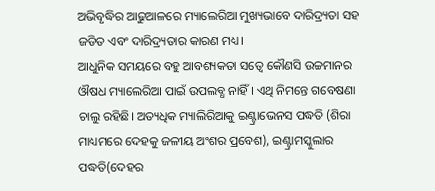ଅଭିବୃଦ୍ଧିର ଆଢୁଆଳରେ ମ୍ୟାଲେରିଆ ମୁଖ୍ୟଭାବେ ଦାରିଦ୍ର୍ୟତା ସହ ଜଡିତ ଏବଂ ଦାରିଦ୍ର୍ୟତାର କାରଣ ମଧ୍ୟ।
ଆଧୁନିକ ସମୟରେ ବହୁ ଆବଶ୍ୟକତା ସତ୍ଵେ କୌଣସି ଉଚ୍ଚମାନର ଔଷଧ ମ୍ୟାଲେରିଆ ପାଇଁ ଉପଲବ୍ଧ ନାହିଁ । ଏଥି ନିମନ୍ତେ ଗବେଷଣା ଚାଲୁ ରହିଛି। ଅତ୍ୟଧିକ ମ୍ୟାଲିରିଆକୁ ଇଣ୍ଟ୍ରାଭେନସ ପଦ୍ଧତି (ଶିରା ମାଧ୍ୟମରେ ଦେହକୁ ଜଳୀୟ ଅଂଶର ପ୍ରବେଶ), ଇଣ୍ଟ୍ରାମସ୍କୁଲାର ପଦ୍ଧତି(ଦେହର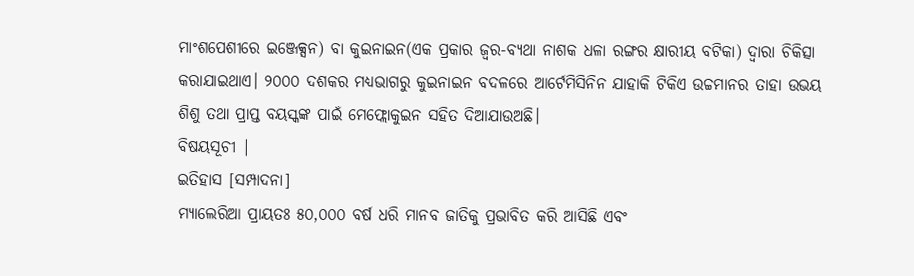ମାଂଶପେଶୀରେ ଇଞ୍ଜେକ୍ସନ) ବା କୁଇନାଇନ(ଏକ ପ୍ରକାର ଜ୍ବର-ବ୍ୟଥା ନାଶକ ଧଳା ରଙ୍ଗର କ୍ଷାରୀୟ ବଟିକା) ଦ୍ୱାରା ଚିକିତ୍ସା କରାଯାଇଥାଏ। ୨୦୦୦ ଦଶକର ମଧ୍ୟଭାଗରୁ କୁଇନାଇନ ବଦଳରେ ଆର୍ଟେମିସିନିନ ଯାହାକି ଟିକିଏ ଉଚ୍ଚମାନର ତାହା ଉଭୟ ଶିଶୁ ତଥା ପ୍ରାପ୍ତ ବୟସ୍କଙ୍କ ପାଇଁ ମେଫ୍ଲୋକୁଇନ ସହିତ ଦିଆଯାଉଅଛି।
ବିଷୟସୂଚୀ |
ଇତିହାସ [ସମ୍ପାଦନା]
ମ୍ୟାଲେରିଆ ପ୍ରାୟତଃ ୫୦,୦୦୦ ବର୍ଷ ଧରି ମାନବ ଜାତିକୁ ପ୍ରଭାବିତ କରି ଆସିଛି ଏବଂ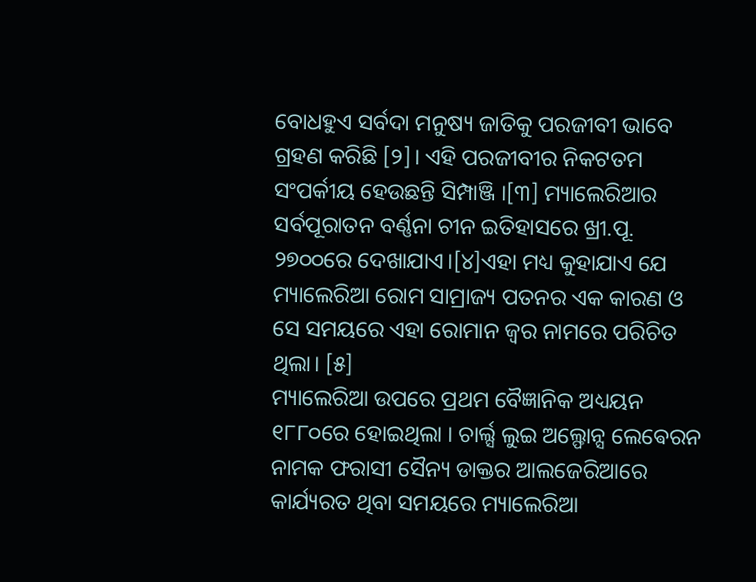ବୋଧହୁଏ ସର୍ବଦା ମନୁଷ୍ୟ ଜାତିକୁ ପରଜୀବୀ ଭାବେ ଗ୍ରହଣ କରିଛି [୨]। ଏହି ପରଜୀବୀର ନିକଟତମ ସଂପର୍କୀୟ ହେଉଛନ୍ତି ସିମ୍ପାଞ୍ଜି ।[୩] ମ୍ୟାଲେରିଆର ସର୍ବପୂରାତନ ବର୍ଣ୍ଣନା ଚୀନ ଇତିହାସରେ ଖ୍ରୀ.ପୂ. ୨୭୦୦ରେ ଦେଖାଯାଏ।[୪]ଏହା ମଧ୍ୟ କୁହାଯାଏ ଯେ ମ୍ୟାଲେରିଆ ରୋମ ସାମ୍ରାଜ୍ୟ ପତନର ଏକ କାରଣ ଓ ସେ ସମୟରେ ଏହା ରୋମାନ ଜ୍ୱର ନାମରେ ପରିଚିତ ଥିଲା। [୫]
ମ୍ୟାଲେରିଆ ଉପରେ ପ୍ରଥମ ବୈଜ୍ଞାନିକ ଅଧ୍ୟୟନ ୧୮୮୦ରେ ହୋଇଥିଲା । ଚାର୍ଲ୍ସ ଲୁଇ ଅଲ୍ଫୋନ୍ସ ଲେଵେରନ ନାମକ ଫରାସୀ ସୈନ୍ୟ ଡାକ୍ତର ଆଲଜେରିଆରେ କାର୍ଯ୍ୟରତ ଥିବା ସମୟରେ ମ୍ୟାଲେରିଆ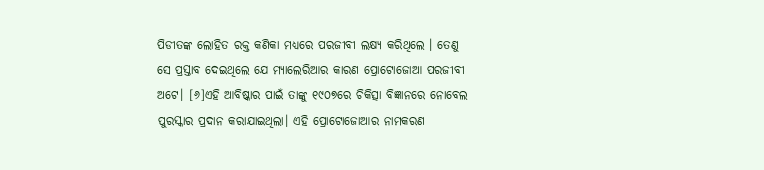ପିଡୀତଙ୍କ ଲୋହିତ ରକ୍ତ କଣିକା ମଧ୍ୟରେ ପରଜୀବୀ ଲକ୍ଷ୍ୟ କରିଥିଲେ । ତେଣୁ ସେ ପ୍ରସ୍ତାବ ଦେଇଥିଲେ ଯେ ମ୍ୟାଲେରିଆର କାରଣ ପ୍ରୋଟୋଜୋଆ ପରଜୀବୀ ଅଟେ। [୬]ଏହି ଆବିଷ୍କାର ପାଇଁ ତାଙ୍କୁ ୧୯୦୭ରେ ଚିକିତ୍ସା ବିଜ୍ଞାନରେ ନୋବେଲ ପୁରସ୍କାର ପ୍ରଦାନ କରାଯାଇଥିଲା। ଏହି ପ୍ରୋଟୋଜୋଆର ନାମକରଣ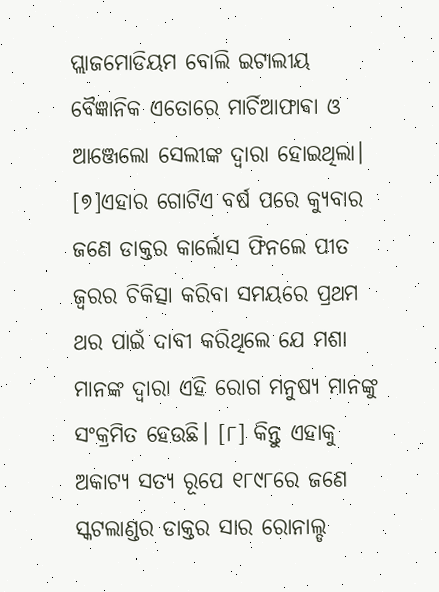ପ୍ଲାଜମୋଡିୟମ ବୋଲି ଇଟାଲୀୟ ବୈଜ୍ଞାନିକ ଏତୋରେ ମାର୍ଚିଆଫାଵା ଓ ଆଞ୍ଜେଲୋ ସେଲୀଙ୍କ ଦ୍ଵାରା ହୋଇଥିଲା। [୭]ଏହାର ଗୋଟିଏ ବର୍ଷ ପରେ କ୍ୟୁବାର ଜଣେ ଡାକ୍ତର କାର୍ଲୋସ ଫିନଲେ ପୀତ ଜ୍ଵରର ଚିକିତ୍ସା କରିବା ସମୟରେ ପ୍ରଥମ ଥର ପାଇଁ ଦାବୀ କରିଥିଲେ ଯେ ମଶା ମାନଙ୍କ ଦ୍ଵାରା ଏହି ରୋଗ ମନୁଷ୍ୟ ମାନଙ୍କୁ ସଂକ୍ରମିତ ହେଉଛି। [୮] କିନ୍ତୁ ଏହାକୁ ଅକାଟ୍ୟ ସତ୍ୟ ରୂପେ ୧୮୯୮ରେ ଜଣେ ସ୍କଟଲାଣ୍ଡର ଡାକ୍ତର ସାର ରୋନାଲ୍ଡ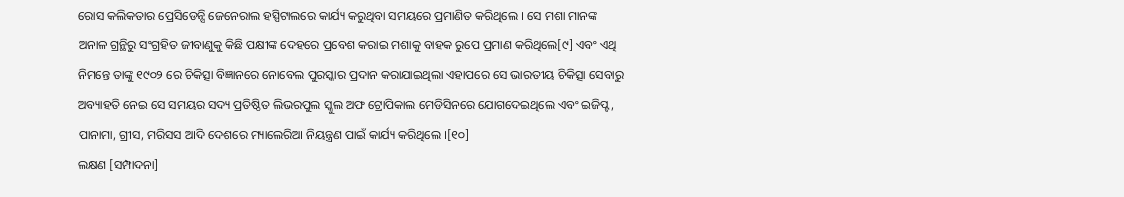ରୋସ କଲିକତାର ପ୍ରେସିଡେନ୍ସି ଜେନେରାଲ ହସ୍ପିଟାଲରେ କାର୍ଯ୍ୟ କରୁଥିବା ସମୟରେ ପ୍ରମାଣିତ କରିଥିଲେ । ସେ ମଶା ମାନଙ୍କ ଅନାଳ ଗ୍ରନ୍ଥିରୁ ସଂଗ୍ରହିତ ଜୀବାଣୁକୁ କିଛି ପକ୍ଷୀଙ୍କ ଦେହରେ ପ୍ରବେଶ କରାଇ ମଶାକୁ ବାହକ ରୁପେ ପ୍ରମାଣ କରିଥିଲେ[୯] ଏବଂ ଏଥି ନିମନ୍ତେ ତାଙ୍କୁ ୧୯୦୨ ରେ ଚିକିତ୍ସା ବିଜ୍ଞାନରେ ନୋବେଲ ପୁରସ୍କାର ପ୍ରଦାନ କରାଯାଇଥିଲା ଏହାପରେ ସେ ଭାରତୀୟ ଚିକିତ୍ସା ସେବାରୁ ଅବ୍ୟାହତି ନେଇ ସେ ସମୟର ସଦ୍ୟ ପ୍ରତିଷ୍ଠିତ ଲିଭରପୁଲ ସ୍କୁଲ ଅଫ ଟ୍ରୋପିକାଲ ମେଡିସିନରେ ଯୋଗଦେଇଥିଲେ ଏବଂ ଇଜିପ୍ଟ, ପାନାମା, ଗ୍ରୀସ, ମରିସସ ଆଦି ଦେଶରେ ମ୍ୟାଲେରିଆ ନିୟନ୍ତ୍ରଣ ପାଇଁ କାର୍ଯ୍ୟ କରିଥିଲେ ।[୧୦]
ଲକ୍ଷଣ [ସମ୍ପାଦନା]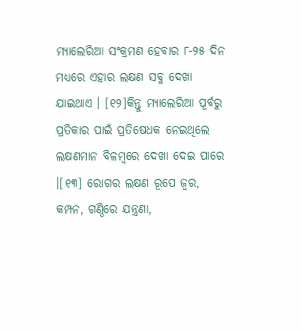ମ୍ୟାଲେରିଆ ସଂକ୍ରମଣ ହେବାର ୮-୨୫ ଦିନ ମଧ୍ୟରେ ଏହାର ଲକ୍ଷଣ ସବୁ ଦେଖା ଯାଇଥାଏ । [୧୨]କିନ୍ତୁ ମ୍ୟାଲେରିଆ ପୂର୍ବରୁ ପ୍ରତିକାର ପାଇଁ ପ୍ରତିଷେଧକ ନେଇଥିଲେ ଲକ୍ଷଣମାନ ବିଳମ୍ବରେ ଦେଖା ଦେଇ ପାରେ ।[୧୩] ରୋଗର ଲକ୍ଷଣ ରୂପେ ଜ୍ଵର, କମ୍ପନ, ଗଣ୍ଠିରେ ଯନ୍ତ୍ରଣା,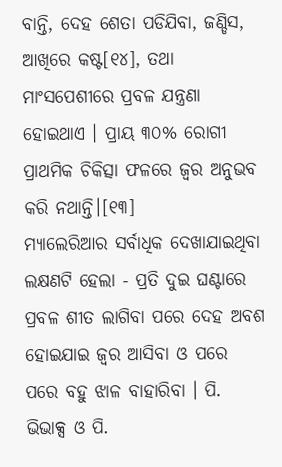ବାନ୍ତି, ଦେହ ଶେତା ପଡିଯିବା, ଜଣ୍ଡିସ, ଆଖିରେ କଷ୍ଟ[୧୪], ତଥା ମାଂସପେଶୀରେ ପ୍ରବଳ ଯନ୍ତ୍ରଣା ହୋଇଥାଏ । ପ୍ରାୟ ୩୦% ରୋଗୀ ପ୍ରାଥମିକ ଚିକିତ୍ସା ଫଳରେ ଜ୍ଵର ଅନୁଭବ କରି ନଥାନ୍ତି।[୧୩]
ମ୍ୟାଲେରିଆର ସର୍ବାଧିକ ଦେଖାଯାଇଥିବା ଲକ୍ଷଣଟି ହେଲା - ପ୍ରତି ଦୁଇ ଘଣ୍ଟାରେ ପ୍ରବଳ ଶୀତ ଲାଗିବା ପରେ ଦେହ ଅବଶ ହୋଇଯାଇ ଜ୍ୱର ଆସିବା ଓ ପରେ ପରେ ବହୁ ଝାଳ ବାହାରିବା । ପି. ଭିଭାକ୍ସ ଓ ପି.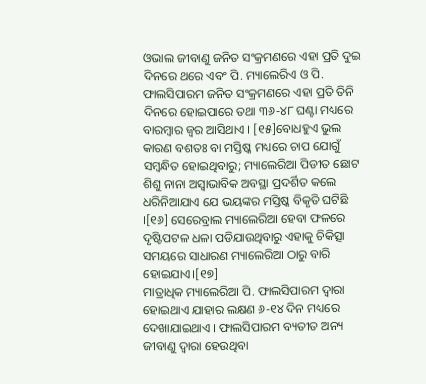ଓଭାଲ ଜୀବାଣୁ ଜନିତ ସଂକ୍ରମଣରେ ଏହା ପ୍ରତି ଦୁଇ ଦିନରେ ଥରେ ଏବଂ ପି. ମ୍ୟାଲେରିଏ ଓ ପି. ଫାଲସିପାରମ ଜନିତ ସଂକ୍ରମଣରେ ଏହା ପ୍ରତି ତିନି ଦିନରେ ହୋଇପାରେ ତଥା ୩୬-୪୮ ଘଣ୍ଟା ମଧ୍ୟରେ ବାରମ୍ବାର ଜ୍ଵର ଆସିଥାଏ । [୧୫]ବୋଧହୁଏ ଭୁଲ କାରଣ ବଶତଃ ବା ମସ୍ତିଷ୍କ ମଧ୍ୟରେ ଚାପ ଯୋଗୁଁ ସମ୍ବନ୍ଧିତ ହୋଇଥିବାରୁ; ମ୍ୟାଲେରିଆ ପିଡୀତ ଛୋଟ ଶିଶୁ ନାନା ଅସ୍ଵାଭାବିକ ଅବସ୍ଥା ପ୍ରଦର୍ଶିତ କଲେ ଧରିନିଆଯାଏ ଯେ ଭୟଙ୍କର ମସ୍ତିଷ୍କ ବିକୃତି ଘଟିଛି ।[୧୬] ସେରେବ୍ରାଲ ମ୍ୟାଲେରିଆ ହେବା ଫଳରେ ଦୃଷ୍ଟିପଟଳ ଧଳା ପଡିଯାଉଥିବାରୁ ଏହାକୁ ଚିକିତ୍ସା ସମୟରେ ସାଧାରଣ ମ୍ୟାଲେରିଆ ଠାରୁ ବାରି ହୋଇଯାଏ।[୧୭]
ମାତ୍ରାଧିକ ମ୍ୟାଲେରିଆ ପି. ଫାଲସିପାରମ ଦ୍ଵାରା ହୋଇଥାଏ ଯାହାର ଲକ୍ଷଣ ୬-୧୪ ଦିନ ମଧ୍ୟରେ ଦେଖାଯାଇଥାଏ । ଫାଲସିପାରମ ବ୍ୟତୀତ ଅନ୍ୟ ଜୀବାଣୁ ଦ୍ଵାରା ହେଉଥିବା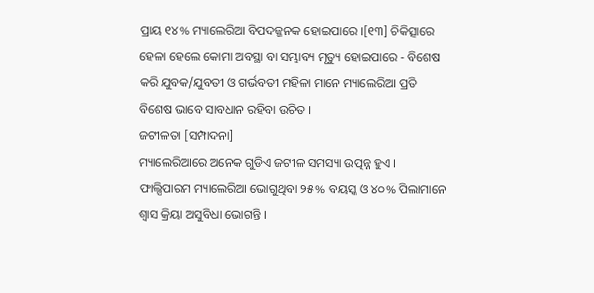ପ୍ରାୟ ୧୪% ମ୍ୟାଲେରିଆ ବିପଦଜ୍ଜନକ ହୋଇପାରେ ।[୧୩] ଚିକିତ୍ସାରେ ହେଳା ହେଲେ କୋମା ଅବସ୍ଥା ବା ସମ୍ଭାବ୍ୟ ମୃତ୍ୟୁ ହୋଇପାରେ - ବିଶେଷ କରି ଯୁବକ/ଯୁବତୀ ଓ ଗର୍ଭବତୀ ମହିଳା ମାନେ ମ୍ୟାଲେରିଆ ପ୍ରତି ବିଶେଷ ଭାବେ ସାବଧାନ ରହିବା ଉଚିତ ।
ଜଟୀଳତା [ସମ୍ପାଦନା]
ମ୍ୟାଲେରିଆରେ ଅନେକ ଗୁଡିଏ ଜଟୀଳ ସମସ୍ୟା ଉତ୍ପନ୍ନ ହୁଏ । ଫାଲ୍ସିପାରମ ମ୍ୟାଲେରିଆ ଭୋଗୁଥିବା ୨୫% ବୟସ୍କ ଓ ୪୦% ପିଲାମାନେ ଶ୍ବାସ କ୍ରିୟା ଅସୁବିଧା ଭୋଗନ୍ତି ।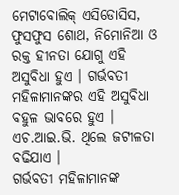ମେଟାବୋଲିକ୍ ଏସିଡୋସିସ, ଫୁସଫୁସ ଶୋଥ, ନିମୋନିଆ ଓ ରକ୍ତ ହୀନତା ଯୋଗୁ ଏହି ଅସୁବିଧା ହୁଏ । ଗର୍ଭବତୀ ମହିଳାମାନଙ୍କର ଏହି ଅସୁବିଧା ବହୁଳ ଭାବରେ ହୁଏ । ଏଚ.ଆଇ.ଭି. ଥିଲେ ଜଟୀଳତା ବଢିଯାଏ ।
ଗର୍ଭବତୀ ମହିଳାମାନଙ୍କ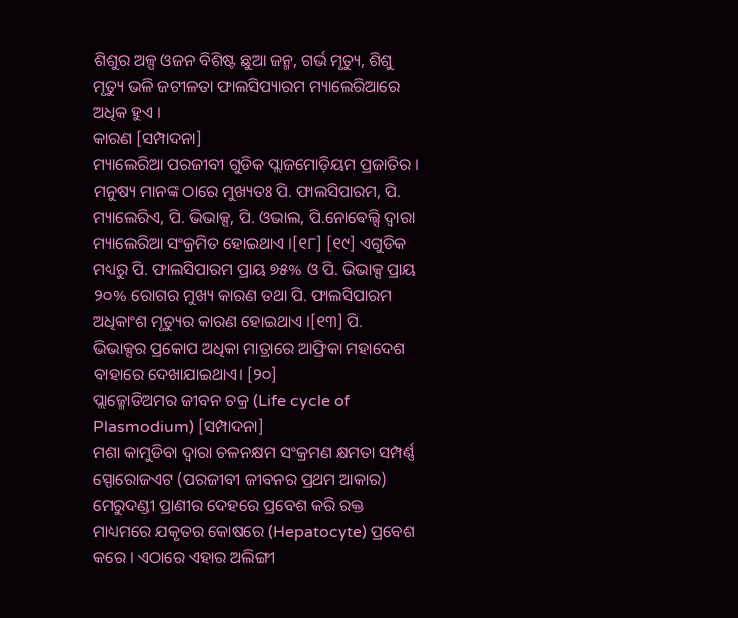ଶିଶୁର ଅଳ୍ପ ଓଜନ ବିଶିଷ୍ଟ ଛୁଆ ଜନ୍ମ, ଗର୍ଭ ମୃତ୍ୟୁ, ଶିଶୁ ମୃତ୍ୟୁ ଭଳି ଜଟୀଳତା ଫାଲସିପ୍ୟାରମ ମ୍ୟାଲେରିଆରେ ଅଧିକ ହୁଏ ।
କାରଣ [ସମ୍ପାଦନା]
ମ୍ୟାଲେରିଆ ପରଜୀବୀ ଗୁଡିକ ପ୍ଲାଜମୋଡ଼ିୟମ ପ୍ରଜାତିର । ମନୁଷ୍ୟ ମାନଙ୍କ ଠାରେ ମୁଖ୍ୟତଃ ପି. ଫାଲସିପାରମ, ପି. ମ୍ୟାଲେରିଏ, ପି. ଭିଭାକ୍ସ, ପି. ଓଭାଲ, ପି.ନୋଵେଲ୍ସି ଦ୍ଵାରା ମ୍ୟାଲେରିଆ ସଂକ୍ରମିତ ହୋଇଥାଏ ।[୧୮] [୧୯] ଏଗୁଡିକ ମଧ୍ୟରୁ ପି. ଫାଲସିପାରମ ପ୍ରାୟ ୭୫% ଓ ପି. ଭିଭାକ୍ସ ପ୍ରାୟ ୨୦% ରୋଗର ମୁଖ୍ୟ କାରଣ ତଥା ପି. ଫାଲସିପାରମ ଅଧିକାଂଶ ମୃତ୍ୟୁର କାରଣ ହୋଇଥାଏ ।[୧୩] ପି. ଭିଭାକ୍ସର ପ୍ରକୋପ ଅଧିକା ମାତ୍ରାରେ ଆଫ୍ରିକା ମହାଦେଶ ବାହାରେ ଦେଖାଯାଇଥାଏ। [୨୦]
ପ୍ଲାଜ୍ମୋଡିଅମର ଜୀବନ ଚକ୍ର (Life cycle of Plasmodium) [ସମ୍ପାଦନା]
ମଶା କାମୁଡିବା ଦ୍ଵାରା ଚଳନକ୍ଷମ ସଂକ୍ରମଣ କ୍ଷମତା ସମ୍ପର୍ଣ୍ଣ ସ୍ପୋରୋଜଏଟ (ପରଜୀବୀ ଜୀବନର ପ୍ରଥମ ଆକାର) ମେରୁଦଣ୍ଡୀ ପ୍ରାଣୀର ଦେହରେ ପ୍ରବେଶ କରି ରକ୍ତ ମାଧ୍ୟମରେ ଯକୃତର କୋଷରେ (Hepatocyte) ପ୍ରବେଶ କରେ । ଏଠାରେ ଏହାର ଅଲିଙ୍ଗୀ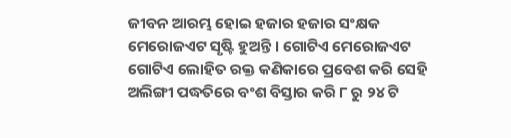ଜୀବନ ଆରମ୍ଭ ହୋଇ ହଜାର ହଜାର ସଂକ୍ଷକ ମେରୋଜଏଟ ସୃଷ୍ଟି ହୁଅନ୍ତି । ଗୋଟିଏ ମେରୋଜଏଟ ଗୋଟିଏ ଲୋହିତ ରକ୍ତ କଣିକାରେ ପ୍ରବେଶ କରି ସେହି ଅଲିଙ୍ଗୀ ପଦ୍ଧତିରେ ବଂଶ ବିସ୍ତାର କରି ୮ ରୁ ୨୪ ଟି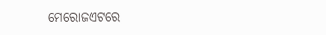ମେରୋଜଏଟରେ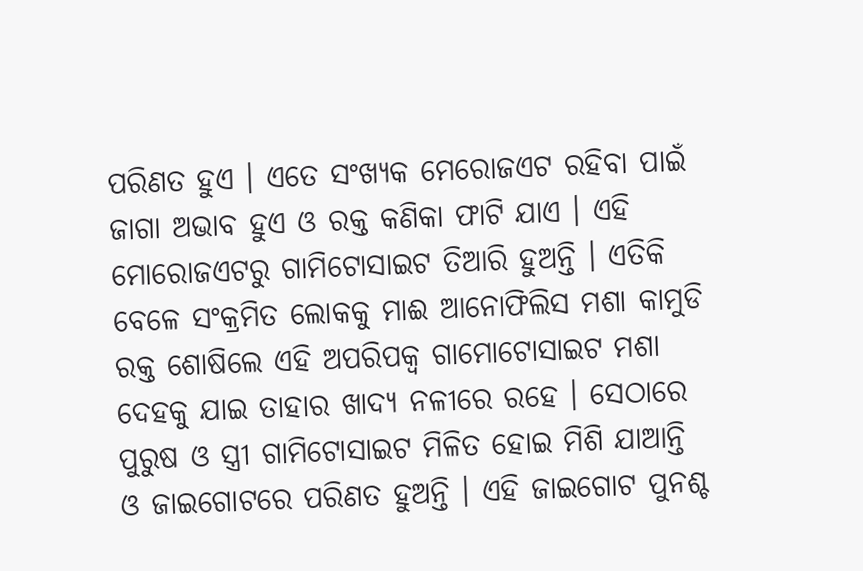ପରିଣତ ହୁଏ । ଏତେ ସଂଖ୍ୟକ ମେରୋଜଏଟ ରହିବା ପାଇଁ ଜାଗା ଅଭାବ ହୁଏ ଓ ରକ୍ତ କଣିକା ଫାଟି ଯାଏ । ଏହି ମୋରୋଜଏଟରୁ ଗାମିଟୋସାଇଟ ତିଆରି ହୁଅନ୍ତି । ଏତିକି ବେଳେ ସଂକ୍ରମିତ ଲୋକକୁ ମାଈ ଆନୋଫିଲିସ ମଶା କାମୁଡି ରକ୍ତ ଶୋଷିଲେ ଏହି ଅପରିପକ୍ବ ଗାମୋଟୋସାଇଟ ମଶା ଦେହକୁ ଯାଇ ତାହାର ଖାଦ୍ୟ ନଳୀରେ ରହେ । ସେଠାରେ ପୁରୁଷ ଓ ସ୍ତ୍ରୀ ଗାମିଟୋସାଇଟ ମିଳିତ ହୋଇ ମିଶି ଯାଆନ୍ତି ଓ ଜାଇଗୋଟରେ ପରିଣତ ହୁଅନ୍ତି । ଏହି ଜାଇଗୋଟ ପୁନଶ୍ଚ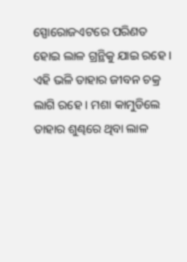ସ୍ପୋରୋଜଏଟରେ ପରିଣତ ହୋଇ ଲାଳ ଗ୍ରନ୍ଥିକୁ ଯାଇ ରହେ । ଏହି ଭଳି ତାହାର ଜୀବନ ଚକ୍ର ଲାଗି ରହେ । ମଶା କାମୁଡିଲେ ତାହାର ଶୁଣ୍ଢରେ ଥିବା ଲାଳ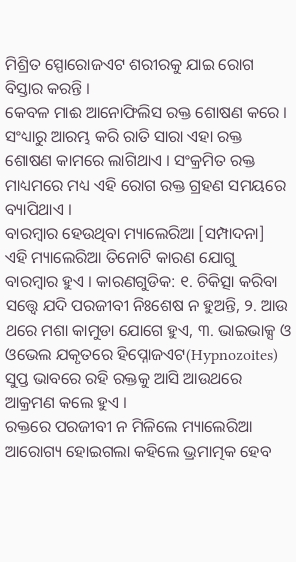ମିଶ୍ରିତ ସ୍ପୋରୋଜଏଟ ଶରୀରକୁ ଯାଇ ରୋଗ ବିସ୍ତାର କରନ୍ତି ।
କେବଳ ମାଈ ଆନୋଫିଲିସ ରକ୍ତ ଶୋଷଣ କରେ । ସଂଧ୍ୟାରୁ ଆରମ୍ଭ କରି ରାତି ସାରା ଏହା ରକ୍ତ ଶୋଷଣ କାମରେ ଲାଗିଥାଏ । ସଂକ୍ରମିତ ରକ୍ତ ମାଧ୍ୟମରେ ମଧ୍ୟ ଏହି ରୋଗ ରକ୍ତ ଗ୍ରହଣ ସମୟରେ ବ୍ୟାପିଥାଏ ।
ବାରମ୍ବାର ହେଉଥିବା ମ୍ୟାଲେରିଆ [ସମ୍ପାଦନା]
ଏହି ମ୍ୟାଲେରିଆ ତିନୋଟି କାରଣ ଯୋଗୁ ବାରମ୍ବାର ହୁଏ । କାରଣଗୁଡିକ: ୧. ଚିକିତ୍ସା କରିବା ସତ୍ତ୍ଵେ ଯଦି ପରଜୀବୀ ନିଃଶେଷ ନ ହୁଅନ୍ତି, ୨. ଆଉ ଥରେ ମଶା କାମୁଡା ଯୋଗେ ହୁଏ, ୩. ଭାଇଭାକ୍ସ ଓ ଓଭେଲ ଯକୃତରେ ହିପ୍ନୋଜଏଟ(Hypnozoites) ସୁପ୍ତ ଭାବରେ ରହି ରକ୍ତକୁ ଆସି ଆଉଥରେ ଆକ୍ରମଣ କଲେ ହୁଏ ।
ରକ୍ତରେ ପରଜୀବୀ ନ ମିଳିଲେ ମ୍ୟାଲେରିଆ ଆରୋଗ୍ୟ ହୋଇଗଲା କହିଲେ ଭ୍ରମାତ୍ମକ ହେବ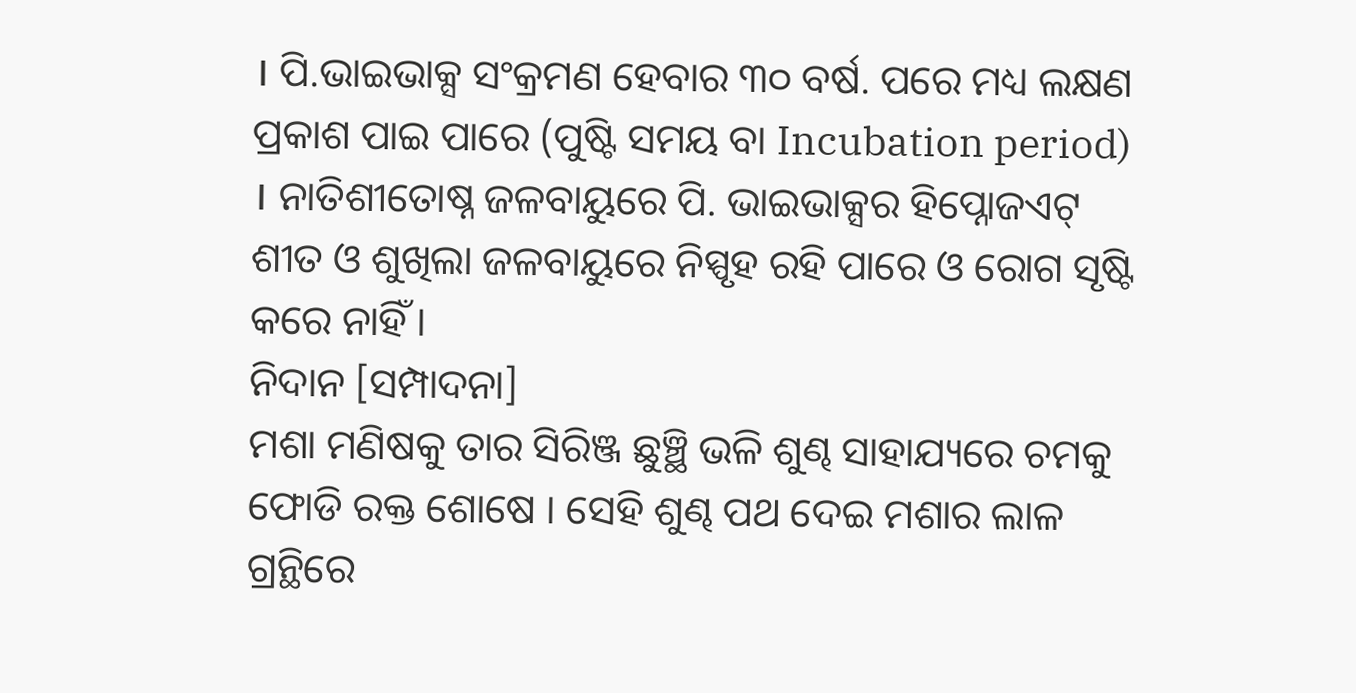। ପି.ଭାଇଭାକ୍ସ ସଂକ୍ରମଣ ହେବାର ୩୦ ବର୍ଷ. ପରେ ମଧ୍ୟ ଲକ୍ଷଣ ପ୍ରକାଶ ପାଇ ପାରେ (ପୁଷ୍ଟି ସମୟ ବା Incubation period) । ନାତିଶୀତୋଷ୍ନ ଜଳବାୟୁରେ ପି. ଭାଇଭାକ୍ସର ହିପ୍ନୋଜଏଟ୍ ଶୀତ ଓ ଶୁଖିଲା ଜଳବାୟୁରେ ନିସ୍ପୃହ ରହି ପାରେ ଓ ରୋଗ ସୃଷ୍ଟି କରେ ନାହିଁ ।
ନିଦାନ [ସମ୍ପାଦନା]
ମଶା ମଣିଷକୁ ତାର ସିରିଞ୍ଜ ଛୁଞ୍ଛି ଭଳି ଶୁଣ୍ଢ ସାହାଯ୍ୟରେ ଚମକୁ ଫୋଡି ରକ୍ତ ଶୋଷେ । ସେହି ଶୁଣ୍ଢ ପଥ ଦେଇ ମଶାର ଲାଳ ଗ୍ରନ୍ଥିରେ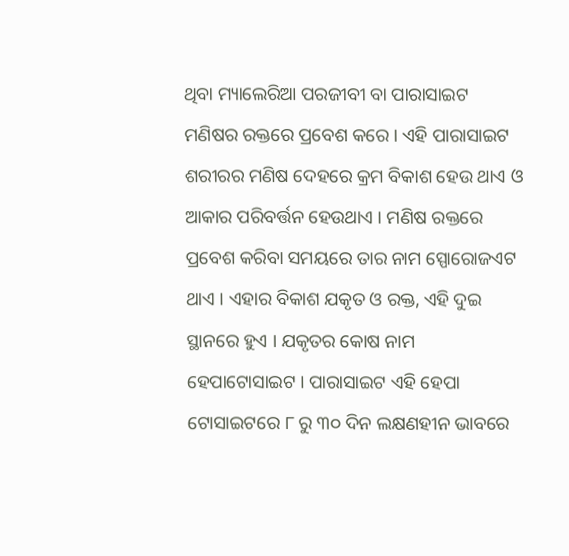ଥିବା ମ୍ୟାଲେରିଆ ପରଜୀବୀ ବା ପାରାସାଇଟ ମଣିଷର ରକ୍ତରେ ପ୍ରବେଶ କରେ । ଏହି ପାରାସାଇଟ ଶରୀରର ମଣିଷ ଦେହରେ କ୍ରମ ବିକାଶ ହେଉ ଥାଏ ଓ ଆକାର ପରିବର୍ତ୍ତନ ହେଉଥାଏ । ମଣିଷ ରକ୍ତରେ ପ୍ରବେଶ କରିବା ସମୟରେ ତାର ନାମ ସ୍ପୋରୋଜଏଟ ଥାଏ । ଏହାର ବିକାଶ ଯକୃତ ଓ ରକ୍ତ, ଏହି ଦୁଇ ସ୍ଥାନରେ ହୁଏ । ଯକୃତର କୋଷ ନାମ ହେପାଟୋସାଇଟ । ପାରାସାଇଟ ଏହି ହେପା ଟୋସାଇଟରେ ୮ ରୁ ୩୦ ଦିନ ଲକ୍ଷଣହୀନ ଭାବରେ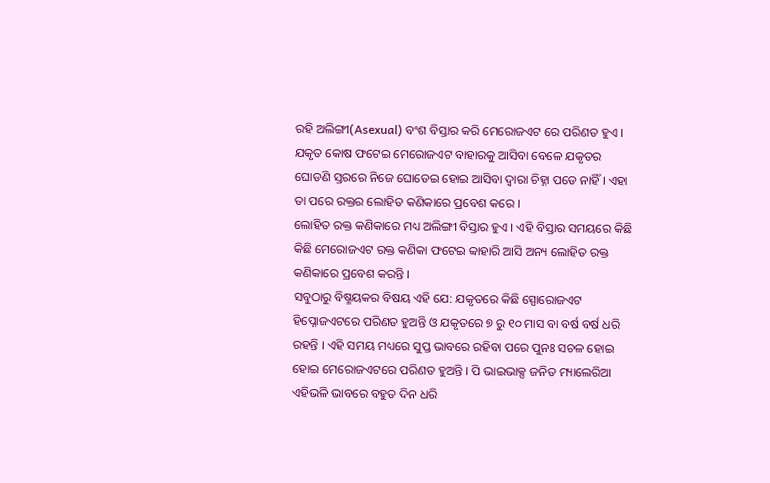ରହି ଅଲିଙ୍ଗୀ(Asexual) ବଂଶ ବିସ୍ତାର କରି ମେରୋଜଏଟ ରେ ପରିଣତ ହୁଏ ।
ଯକୃତ କୋଷ ଫଟେଇ ମେରୋଜଏଟ ବାହାରକୁ ଆସିବା ବେଳେ ଯକୃତର ଘୋଡଣି ସ୍ତରରେ ନିଜେ ଘୋଡେଇ ହୋଇ ଆସିବା ଦ୍ଵାରା ଚିହ୍ନା ପଡେ ନାହିଁ । ଏହା ତା ପରେ ରକ୍ତର ଲୋହିତ କଣିକାରେ ପ୍ରବେଶ କରେ ।
ଲୋହିତ ରକ୍ତ କଣିକାରେ ମଧ୍ୟ ଅଲିଙ୍ଗୀ ବିସ୍ତାର ହୁଏ । ଏହି ବିସ୍ତାର ସମୟରେ କିଛି କିଛି ମେରୋଜଏଟ ରକ୍ତ କଣିକା ଫଟେଇ ବ୍ବାହାରି ଆସି ଅନ୍ୟ ଲୋହିତ ରକ୍ତ କଣିକାରେ ପ୍ରବେଶ କରନ୍ତି ।
ସବୁଠାରୁ ବିଷ୍ମୟକର ବିଷୟ ଏହି ଯେ: ଯକୃତରେ କିଛି ସ୍ପୋରୋଜଏଟ ହିପ୍ନୋଜଏଟରେ ପରିଣତ ହୁଅନ୍ତି ଓ ଯକୃତରେ ୭ ରୁ ୧୦ ମାସ ବା ବର୍ଷ ବର୍ଷ ଧରି ରହନ୍ତି । ଏହି ସମୟ ମଧ୍ୟରେ ସୁପ୍ତ ଭାବରେ ରହିବା ପରେ ପୁନଃ ସଚଳ ହୋଇ ହୋଇ ମେରୋଜଏଟରେ ପରିଣତ ହୁଅନ୍ତି । ପି ଭାଇଭାକ୍ସ ଜନିତ ମ୍ୟାଲେରିଆ ଏହିଭଳି ଭାବରେ ବହୁତ ଦିନ ଧରି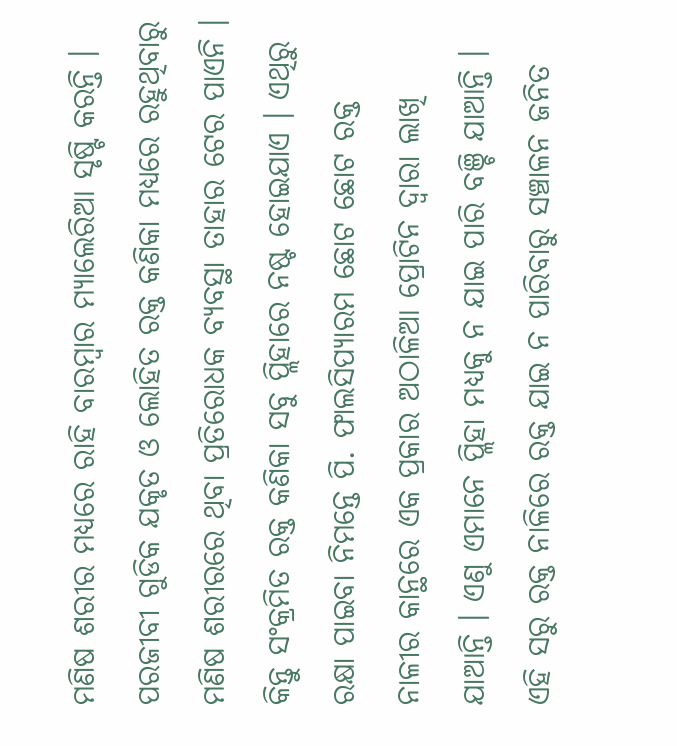ମଣିଷ ଶରୀର ମଧ୍ୟରେ ରାହି ବାରମ୍ବାର ମ୍ୟାଲେରିଆ ସୃଷ୍ଟି କରନ୍ତି ।
ପରଜୀବୀ ଗୁଡିକ ଯକୃତ ଓ ଲୋହିତ ରକ୍ତ କଣିକା ମଧ୍ୟରେ ରହୁଥିବାରୁ ମଣିଷ ଶରୀରରେ ଥିବା ପ୍ରତିରୋଧକ ବ୍ୟବସ୍ଥା ତାହାର ଟେର ପାଏନି । କିନ୍ତୁ ସଂକ୍ରମିତ ରକ୍ତ କଣିକା ସବୁ ପ୍ଲିହାରେ ନଷ୍ଟ ହୋଇଯାଏ । ଏଥିରୁ ରକ୍ଷା ପାଇବା ନିମନ୍ତେ ପି. ଫାଲସିପ୍ୟାରମ ଛୋଟ ଛୋଟ ରକ୍ତ ନାଳୀର କାନ୍ଥରେ ଏକ ପ୍ରକାର ଅଠାଳିଆ ପ୍ରୋଟିନ ଦ୍ଵାରା ଲାଖି ଯାଆନ୍ତି । ଏଣୁ ଏମାନେ ପ୍ଲିହା ମଧ୍ୟକୁ ନ ଯାଇ ପାରି ବଞ୍ଚି ଯାଆନ୍ତି । ଏହି ସରୁ ରକ୍ତ ନାଳିରେ ରକ୍ତ ଯାଇ ନ ପାରିବାରୁ ସଞ୍ଚାଳନ ଜନିତ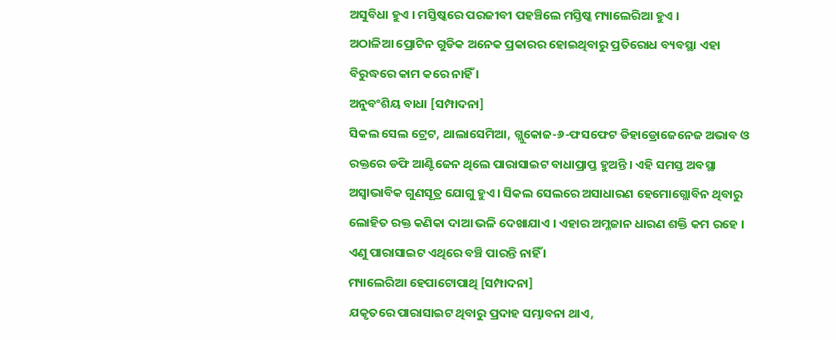ଅସୁବିଧା ହୁଏ । ମସ୍ତିଷ୍କରେ ପରଜୀବୀ ପହଞ୍ଚିଲେ ମସ୍ତିଷ୍କ ମ୍ୟାଲେରିଆ ହୁଏ ।
ଅଠାଳିଆ ପ୍ରୋଟିନ ଗୁଡିକ ଅନେକ ପ୍ରକାରର ହୋଇଥିବାରୁ ପ୍ରତିରୋଧ ବ୍ୟବସ୍ଥା ଏହା ବିରୁଦ୍ଧରେ କାମ କରେ ନାହିଁ ।
ଅନୁବଂଶିୟ ବାଧା [ସମ୍ପାଦନା]
ସିକଲ ସେଲ ଟ୍ରେଟ, ଥାଲାସେମିଆ, ଗ୍ଲୁକୋଜ-୬-ଫସଫେଟ ଡିହାଡ୍ରୋଜେନେଜ ଅଭାବ ଓ ରକ୍ତରେ ଡଫି ଆଣ୍ଟିଜେନ ଥିଲେ ପାରାସାଇଟ ବାଧାପ୍ରାପ୍ତ ହୁଅନ୍ତି । ଏହି ସମସ୍ତ ଅବସ୍ଥା ଅସ୍ଵାଭାବିକ ଗୁଣସୂତ୍ର ଯୋଗୁ ହୁଏ । ସିକଲ ସେଲରେ ଅସାଧାରଣ ହେମୋଗ୍ଲୋବିନ ଥିବାରୁ ଲୋହିତ ରକ୍ତ କଣିକା ଦାଆ ଭଳି ଦେଖାଯାଏ । ଏହାର ଅମ୍ଳଜାନ ଧାରଣ ଶକ୍ତି କମ ରହେ । ଏଣୁ ପାରାସାଇଟ ଏଥିରେ ବଞ୍ଚି ପାରନ୍ତି ନାହିଁ ।
ମ୍ୟାଲେରିଆ ହେପାଟୋପାଥି [ସମ୍ପାଦନା]
ଯକୃତରେ ପାରାସାଇଟ ଥିବାରୁ ପ୍ରଦାହ ସମ୍ଭାବନା ଥାଏ,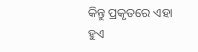କିନ୍ତୁ ପ୍ରକୃତରେ ଏହା ହୁଏ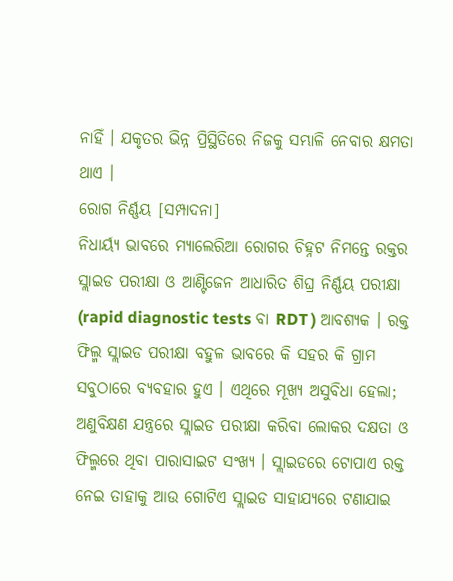ନାହିଁ । ଯକୃତର ଭିନ୍ନ ପ୍ରିସ୍ଥିତିରେ ନିଜକୁ ସମ୍ଭାଳି ନେବାର କ୍ଷମତା ଥାଏ ।
ରୋଗ ନିର୍ଣ୍ଣୟ [ସମ୍ପାଦନା]
ନିଧାର୍ୟ୍ୟ ଭାବରେ ମ୍ୟାଲେରିଆ ରୋଗର ଚିହ୍ନଟ ନିମନ୍ତେ ରକ୍ତର ସ୍ଲାଇଡ ପରୀକ୍ଷା ଓ ଆଣ୍ଟିଜେନ ଆଧାରିତ ଶିଘ୍ର ନିର୍ଣ୍ଣୟ ପରୀକ୍ଷା (rapid diagnostic tests ବା RDT ) ଆବଶ୍ୟକ । ରକ୍ତ ଫିଲ୍ମ ସ୍ଲାଇଡ ପରୀକ୍ଷା ବହୁଳ ଭାବରେ କି ସହର କି ଗ୍ରାମ ସବୁଠାରେ ବ୍ୟବହାର ହୁଏ । ଏଥିରେ ମୂଖ୍ୟ ଅସୁବିଧା ହେଲା; ଅଣୁବିକ୍ଷଣ ଯନ୍ତ୍ରରେ ସ୍ଲାଇଡ ପରୀକ୍ଷା କରିବା ଲୋକର ଦକ୍ଷତା ଓ ଫିଲ୍ମରେ ଥିବା ପାରାସାଇଟ ସଂଖ୍ୟ । ସ୍ଲାଇଡରେ ଟୋପାଏ ରକ୍ତ ନେଇ ତାହାକୁ ଆଉ ଗୋଟିଏ ସ୍ଲାଇଡ ସାହାଯ୍ୟରେ ଟଣାଯାଇ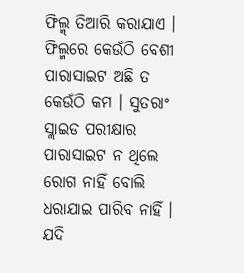ଫିଲ୍ମ୍ ତିଆରି କରାଯାଏ । ଫିଲ୍ମରେ କେଉଁଠି ବେଶୀ ପାରାସାଇଟ ଅଛି ତ କେଉଁଠି କମ । ସୁତରାଂ ସ୍ଲାଇଡ ପରୀକ୍ଷାର ପାରାସାଇଟ ନ ଥିଲେ ରୋଗ ନାହିଁ ବୋଲି ଧରାଯାଇ ପାରିବ ନାହିଁ । ଯଦି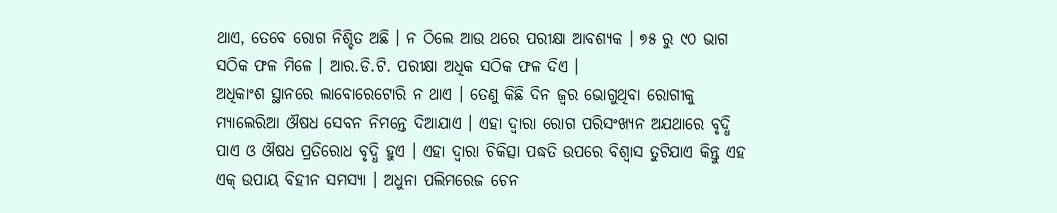ଥାଏ, ତେବେ ରୋଗ ନିଶ୍ଚିତ ଅଛି । ନ ଠିଲେ ଆଉ ଥରେ ପରୀକ୍ଷା ଆବଶ୍ୟକ । ୭୫ ରୁ ୯୦ ଭାଗ ସଠିକ ଫଳ ମିଳେ । ଆର.ଡି.ଟି. ପରୀକ୍ଷା ଅଧିକ ସଠିକ ଫଳ ଦିଏ ।
ଅଧିକାଂଶ ସ୍ଥାନରେ ଲାବୋରେଟୋରି ନ ଥାଏ । ତେଣୁ କିଛି ଦିନ ଜ୍ଵର ଭୋଗୁଥିବା ରୋଗୀକୁ ମ୍ୟାଲେରିଆ ଔଷଧ ସେବନ ନିମନ୍ତେ ଦିଆଯାଏ । ଏହା ଦ୍ଵାରା ରୋଗ ପରିସଂଖ୍ୟନ ଅଯଥାରେ ବୃଦ୍ଧି ପାଏ ଓ ଔଷଧ ପ୍ରତିରୋଧ ବୃଦ୍ଧି ହୁଏ । ଏହା ଦ୍ଵାରା ଚିକିତ୍ସା ପଦ୍ଧତି ଉପରେ ବିଶ୍ଵାସ ତୁଟିଯାଏ କିନ୍ତୁ ଏହ ଏକ୍ ଉପାୟ ବିହୀନ ସମସ୍ୟା । ଅଧୁନା ପଲିମରେଜ ଚେନ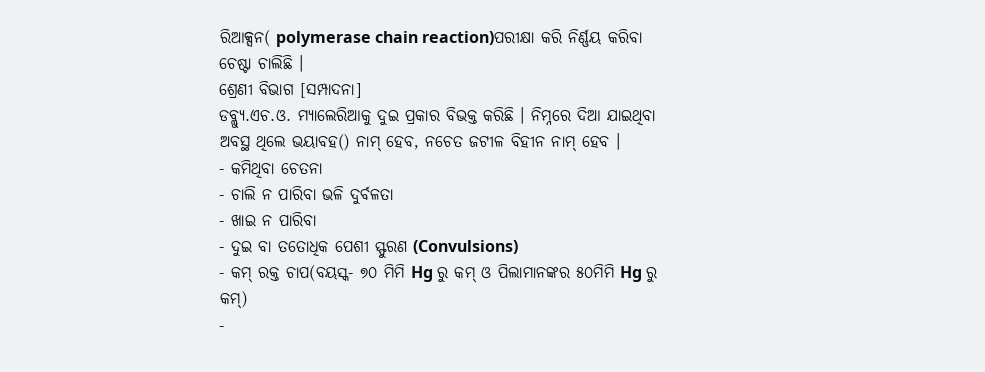ରିଆକ୍ସନ( polymerase chain reaction)ପରୀକ୍ଷା କରି ନିର୍ଣ୍ଣୟ କରିବା ଚେଷ୍ଟା ଚାଲିଛି ।
ଶ୍ରେଣୀ ବିଭାଗ [ସମ୍ପାଦନା]
ଡବ୍ଲ୍ୟୁ.ଏଚ.ଓ. ମ୍ୟାଲେରିଆକୁ ଦୁଇ ପ୍ରକାର ବିଭକ୍ତ କରିଛି । ନିମ୍ନରେ ଦିଆ ଯାଇଥିବା ଅବସ୍ଥ ଥିଲେ ଭୟାବହ() ନାମ୍ ହେବ, ନଚେତ ଜଟୀଳ ବିହୀନ ନାମ୍ ହେବ ।
- କମିଥିବା ଚେତନା
- ଚାଲି ନ ପାରିବା ଭଳି ଦୁର୍ବଳତା
- ଖାଇ ନ ପାରିବା
- ଦୁଇ ବା ତତୋଧିକ ପେଶୀ ସ୍ଫୁରଣ (Convulsions)
- କମ୍ ରକ୍ତ ଚାପ(ବୟସ୍କ- ୭୦ ମିମି Hg ରୁ କମ୍ ଓ ପିଲାମାନଙ୍କର ୫୦ମିମି Hg ରୁ କମ୍)
-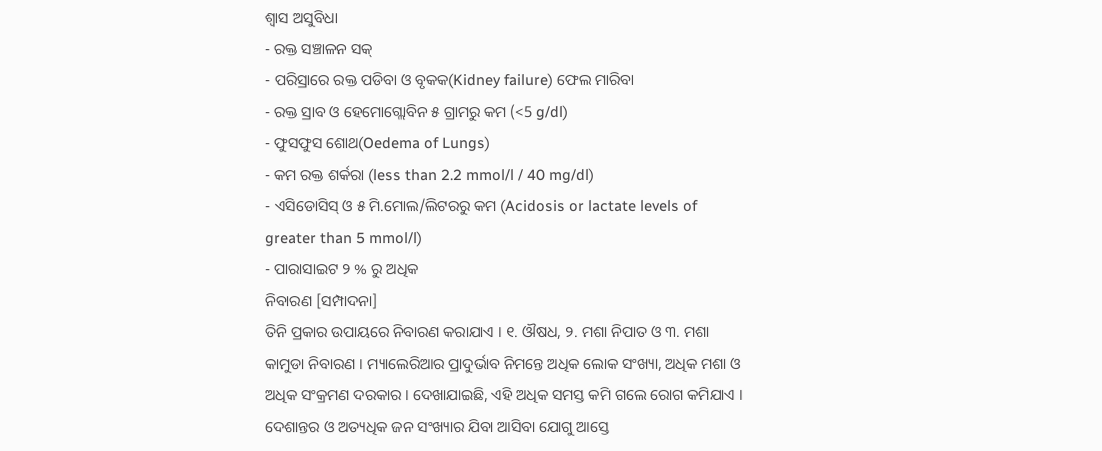ଶ୍ଵାସ ଅସୁବିଧା
- ରକ୍ତ ସଞ୍ଚାଳନ ସକ୍
- ପରିସ୍ରାରେ ରକ୍ତ ପଡିବା ଓ ବୃକକ(Kidney failure) ଫେଲ ମାରିବା
- ରକ୍ତ ସ୍ରାବ ଓ ହେମୋଗ୍ଲୋବିନ ୫ ଗ୍ରାମରୁ କମ (<5 g/dl)
- ଫୁସଫୁସ ଶୋଥ(Oedema of Lungs)
- କମ ରକ୍ତ ଶର୍କରା (less than 2.2 mmol/l / 40 mg/dl)
- ଏସିଡୋସିସ୍ ଓ ୫ ମି.ମୋଲ/ଲିଟରରୁ କମ (Acidosis or lactate levels of greater than 5 mmol/l)
- ପାରାସାଇଟ ୨ % ରୁ ଅଧିକ
ନିବାରଣ [ସମ୍ପାଦନା]
ତିନି ପ୍ରକାର ଉପାୟରେ ନିବାରଣ କରାଯାଏ । ୧. ଔଷଧ, ୨. ମଶା ନିପାତ ଓ ୩. ମଶା କାମୁଡା ନିବାରଣ । ମ୍ୟାଲେରିଆର ପ୍ରାଦୁର୍ଭାବ ନିମନ୍ତେ ଅଧିକ ଲୋକ ସଂଖ୍ୟା, ଅଧିକ ମଶା ଓ ଅଧିକ ସଂକ୍ରମଣ ଦରକାର । ଦେଖାଯାଇଛି, ଏହି ଅଧିକ ସମସ୍ତ କମି ଗଲେ ରୋଗ କମିଯାଏ । ଦେଶାନ୍ତର ଓ ଅତ୍ୟଧିକ ଜନ ସଂଖ୍ୟାର ଯିବା ଆସିବା ଯୋଗୁ ଆସ୍ତେ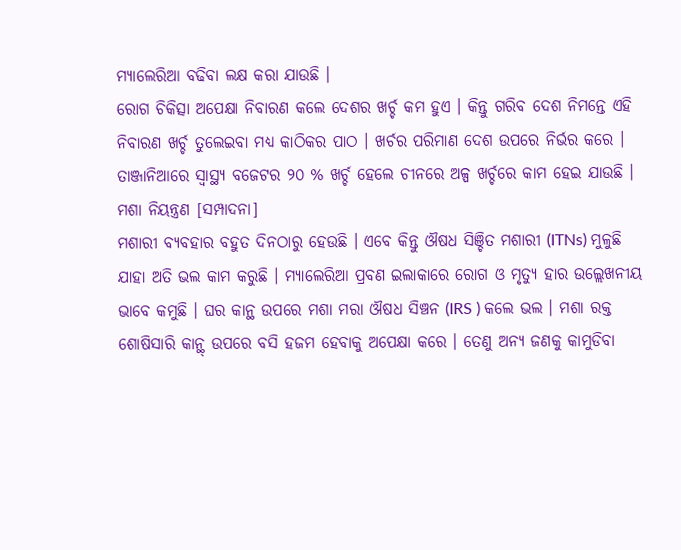ମ୍ୟାଲେରିଆ ବଢିବା ଲକ୍ଷ କରା ଯାଉଛି ।
ରୋଗ ଚିକିତ୍ସା ଅପେକ୍ଷା ନିବାରଣ କଲେ ଦେଶର ଖର୍ଚ୍ଚ କମ ହୁଏ । କିନ୍ତୁ ଗରିବ ଦେଶ ନିମନ୍ତେ ଏହି ନିବାରଣ ଖର୍ଚ୍ଚ ତୁଲେଇବା ମଧ୍ୟ କାଠିକର ପାଠ । ଖର୍ଚର ପରିମାଣ ଦେଶ ଉପରେ ନିର୍ଭର କରେ । ତାଞ୍ଜାନିଆରେ ସ୍ବାସ୍ଥ୍ୟ ବଜେଟର ୨୦ % ଖର୍ଚ୍ଚ ହେଲେ ଚୀନରେ ଅଳ୍ପ ଖର୍ଚ୍ଚରେ କାମ ହେଇ ଯାଉଛି ।
ମଶା ନିୟନ୍ତ୍ରଣ [ସମ୍ପାଦନା]
ମଶାରୀ ବ୍ୟବହାର ବହୁତ ଦିନଠାରୁ ହେଉଛି । ଏବେ କିନ୍ତୁ ଔଷଧ ସିଞ୍ଚିତ ମଶାରୀ (ITNs) ମୁଳୁଛି ଯାହା ଅତି ଭଲ କାମ କରୁଛି । ମ୍ୟାଲେରିଆ ପ୍ରବଣ ଇଲାକାରେ ରୋଗ ଓ ମୃତ୍ୟୁ ହାର ଉଲ୍ଲେଖନୀୟ ଭାବେ କମୁଛି । ଘର କାନ୍ଥ ଉପରେ ମଶା ମରା ଔଷଧ ସିଞ୍ଚନ (IRS ) କଲେ ଭଲ । ମଶା ରକ୍ତ ଶୋଷିସାରି କାନ୍ଥ୍ ଉପରେ ବସି ହଜମ ହେବାକୁ ଅପେକ୍ଷା କରେ । ତେଣୁ ଅନ୍ୟ ଜଣକୁ କାମୁଡିବା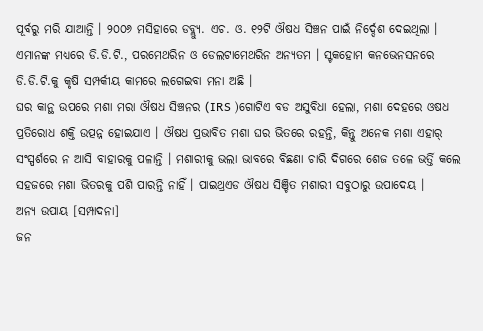ପୂର୍ବରୁ ମରି ଯାଆନ୍ତି । ୨୦୦୬ ମସିହାରେ ଡବ୍ଲ୍ୟୁ. ଏଚ. ଓ. ୧୨ଟି ଔଷଧ ସିଞ୍ଚନ ପାଇଁ ନିର୍ଦ୍ଦେଶ ଦେଇଥିଲା । ଏମାନଙ୍କ ମଧ୍ୟରେ ଡି.ଡି.ଟି., ପରମେଥରିନ ଓ ଡେଲଟାମେଥରିନ ଅନ୍ୟତମ । ସ୍ଟକହୋମ କନଭେନସନରେ ଡି.ଡି.ଟି.କୁ କୃଷି ସମ୍ପର୍କୀୟ କାମରେ ଲଗେଇବା ମନା ଅଛି ।
ଘର କାନ୍ଥ ଉପରେ ମଶା ମରା ଔଷଧ ସିଞ୍ଚନର (IRS )ଗୋଟିଏ ବଡ ଅସୁବିଧା ହେଲା, ମଶା ଦେହରେ ଓଷଧ ପ୍ରତିରୋଧ ଶକ୍ତି ଉତ୍ପନ୍ନ ହୋଇଯାଏ । ଔଷଧ ପ୍ରଭାବିତ ମଶା ଘର ଭିତରେ ରହନ୍ତି, କିନ୍ତୁ ଅନେକ ମଶା ଏହାର୍ ସଂସ୍ପର୍ଶରେ ନ ଆସି ବାହାରକୁ ପଳାନ୍ତି । ମଶାରୀକୁ ଭଲା ଭାବରେ ବିଛଣା ଚାରି ଦିଗରେ ଶେଜ ତଳେ ଭର୍ତ୍ତି କଲେ ସହଜରେ ମଶା ଭିତରକୁ ପଶି ପାରନ୍ତି ନାହିଁ । ପାଇଥ୍ରଏଡ ଔଷଧ ସିଞ୍ଚିତ ମଶାରୀ ସବୁଠାରୁ ଉପାଦେୟ ।
ଅନ୍ୟ ଉପାୟ [ସମ୍ପାଦନା]
ଜନ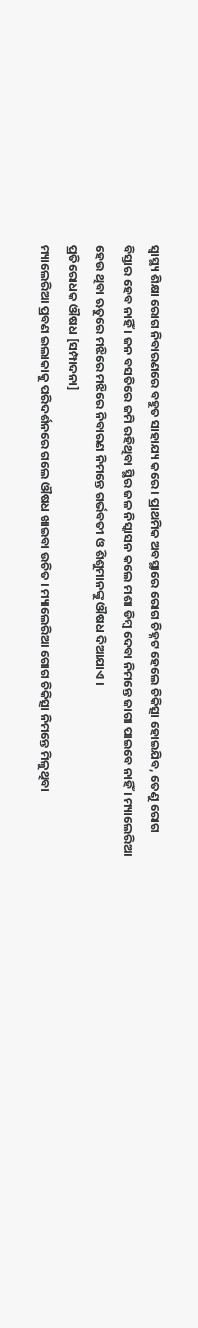ସ୍ବାସ୍ଥ୍ୟ ଶିକ୍ଷା ରୋଗ ନିବାରଣରେ ବହୁତ ସାହାଯ୍ୟ କରେ । ପ୍ରାଥମିକ ଅବସ୍ଥାରେ ରୋଗ ଚିହ୍ନଟ ହେଲେ ଚିକିତ୍ସା ହୋଇଯିବ, ତେଣୁ ରୋଗ ବିସ୍ତାର ହେବ ନାହିଁ । ଜନ ବସତିରେ ଜମି ରହିଥିବା ସ୍ଥିର ଜଳ ନିସ୍କାସନ କଲେ ମଶା ଡିମ୍ବ ଦେବା ନିମନ୍ତେ ଜାଗା ପାଇବେ ନାହିଁ । ମ୍ୟାଲେରିଆ ହେଉ ଥିବା ଋତୁରେ ମଝିରେ ମଝିରେ ନିବାରଣ ନିମନ୍ତେ ଗର୍ଭବତୀ ଓ ଶିଶୁମାନଙ୍କୁ ଔଷଧ ଦିଆଯାଏ ।
ପ୍ରତିରୋଧକ ଔଷଧ [ସମ୍ପାଦନା]
ମ୍ୟାଲେରିଆ ପ୍ରବଣ ଇଲାକାକୁ ପରିଦର୍ଶନରେ ଗଲେ ଔଷଧ ଖାଇବା ଉଚିତ । ମ୍ୟାଲେରିଆ ଗୋଗ ଚିକିତ୍ସା ନିମନ୍ତେ ମିଳୁଥିବା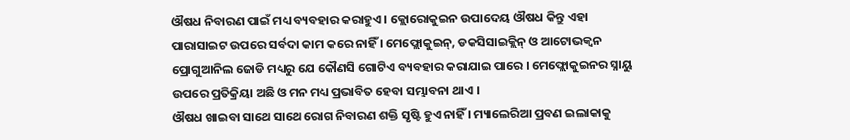ଔଷଧ ନିବାରଣ ପାଇଁ ମଧ୍ୟ ବ୍ୟବହାର କରାହୁଏ । କ୍ଲୋରୋକୁଇନ ଉପାଦେୟ ଔଷଧ କିନ୍ତୁ ଏହା ପାରାସାଇଟ ଉପରେ ସର୍ବଦା କାମ କରେ ନାହିଁ । ମେଫ୍ଲୋକୁଇନ୍, ଡକସିସାଇକ୍ଲିନ୍ ଓ ଆଟୋଭକ୍ବନ ପ୍ରୋଗୁଆନିଲ ଜୋଡି ମଧ୍ୟରୁ ଯେ କୌଣସି ଗୋଟିଏ ବ୍ୟବହାର କରାଯାଇ ପାରେ । ମେଫ୍ଲୋକୁଇନର ସ୍ନାୟୁ ଉପରେ ପ୍ରତିକ୍ରିୟା ଅଛି ଓ ମନ ମଧ୍ୟ ପ୍ରଭାବିତ ହେବା ସମ୍ଭାବନା ଥାଏ ।
ଔଷଧ ଖାଇବା ସାଥେ ସାଥେ ରୋଗ ନିବାରଣ ଶକ୍ତି ସୃଷ୍ଟି ହୁଏ ନାହିଁ । ମ୍ୟାଲେରିଆ ପ୍ରବଣ ଇଲାକାକୁ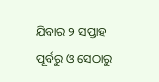ଯିବାର ୨ ସପ୍ତାହ ପୂର୍ବରୁ ଓ ସେଠାରୁ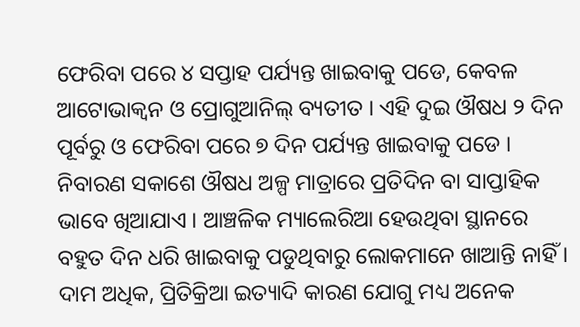ଫେରିବା ପରେ ୪ ସପ୍ତାହ ପର୍ଯ୍ୟନ୍ତ ଖାଇବାକୁ ପଡେ, କେବଳ ଆଟୋଭାକ୍ଵନ ଓ ପ୍ରୋଗୁଆନିଲ୍ ବ୍ୟତୀତ । ଏହି ଦୁଇ ଔଷଧ ୨ ଦିନ ପୂର୍ବରୁ ଓ ଫେରିବା ପରେ ୭ ଦିନ ପର୍ଯ୍ୟନ୍ତ ଖାଇବାକୁ ପଡେ । ନିବାରଣ ସକାଶେ ଔଷଧ ଅଳ୍ପ ମାତ୍ରାରେ ପ୍ରତିଦିନ ବା ସାପ୍ତାହିକ ଭାବେ ଖିଆଯାଏ । ଆଞ୍ଚଳିକ ମ୍ୟାଲେରିଆ ହେଉଥିବା ସ୍ଥାନରେ ବହୁତ ଦିନ ଧରି ଖାଇବାକୁ ପଡୁଥିବାରୁ ଲୋକମାନେ ଖାଆନ୍ତି ନାହିଁ । ଦାମ ଅଧିକ, ପ୍ରିତିକ୍ରିଆ ଇତ୍ୟାଦି କାରଣ ଯୋଗୁ ମଧ୍ୟ ଅନେକ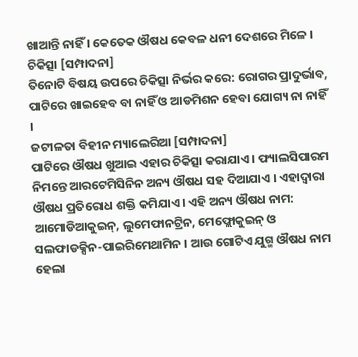ଖାଆନ୍ତି ନାହିଁ । କେତେକ ଔଷଧ କେବଳ ଧନୀ ଦେଶରେ ମିଳେ ।
ଚିକିତ୍ସା [ସମ୍ପାଦନା]
ତିନୋଟି ବିଷୟ ଉପରେ ଚିକିତ୍ସା ନିର୍ଭର କରେ: ରୋଗର ପ୍ରାଦୁର୍ଭାବ, ପାଟିରେ ଖାଇହେବ ବା ନାହିଁ ଓ ଆଡମିଶନ ହେବା ଯୋଗ୍ୟ ନା ନାହିଁ ।
ଜଟୀଳତା ବିହୀନ ମ୍ୟାଲେରିଆ [ସମ୍ପାଦନା]
ପାଟିରେ ଔଷଧ ଖୁଆଇ ଏହାର ଚିକିତ୍ସା କରାଯାଏ । ଫ୍ୟାଲସିପାରମ ନିମନ୍ତେ ଆରଟେମିସିନିନ ଅନ୍ୟ ଔଷଧ ସହ ଦିଆଯାଏ । ଏହାଦ୍ଵାରା ଔଷଧ ପ୍ରତିରୋଧ ଶକ୍ତି କମିଯାଏ । ଏହି ଅନ୍ୟ ଔଷଧ ନାମ: ଆମୋଡିଆକୁଇନ୍, ଲୁମେଫାନଟ୍ରିନ, ମେଫ୍ଲୋକୁଇନ୍ ଓ ସଲଫାଡକ୍ସିନ-ପାଇରିମେଥାମିନ । ଆଉ ଗୋଟିଏ ଯୁଗ୍ମ ଔଷଧ ନାମ ହେଲା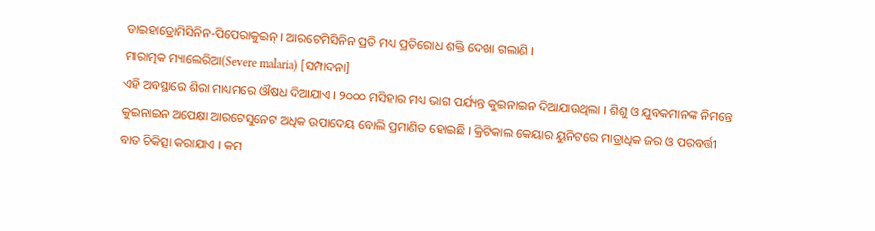ଡାଇହାଡ୍ରୋମିସିନିନ-ପିପେରାକୁଇନ୍ । ଆରଟେମିସିନିନ ପ୍ରତି ମଧ୍ୟ ପ୍ରତିରୋଧ ଶକ୍ତି ଦେଖା ଗଲାଣି ।
ମାରାତ୍ମକ ମ୍ୟାଲେରିଆ(Severe malaria) [ସମ୍ପାଦନା]
ଏହି ଅବସ୍ଥାରେ ଶିରା ମାଧ୍ୟମରେ ଔଷଧ ଦିଆଯାଏ । ୨୦୦୦ ମସିହାର ମଧ୍ୟ ଭାଗ ପର୍ଯ୍ୟନ୍ତ କୁଇନାଇନ ଦିଆଯାଉଥିଲା । ଶିଶୁ ଓ ଯୁବକମାନଙ୍କ ନିମନ୍ତେ କୁଇନାଇନ ଅପେକ୍ଷା ଆରଟେସୁନେଟ ଅଧିକ ଉପାଦେୟ ବୋଲି ପ୍ରମାଣିତ ହୋଇଛି । କ୍ରିଟିକାଲ କେୟାର ୟୁନିଟରେ ମାତ୍ରାଧିକ ଜର ଓ ପରବର୍ତ୍ତୀ ବାତ ଚିକିତ୍ସା କରାଯାଏ । କମ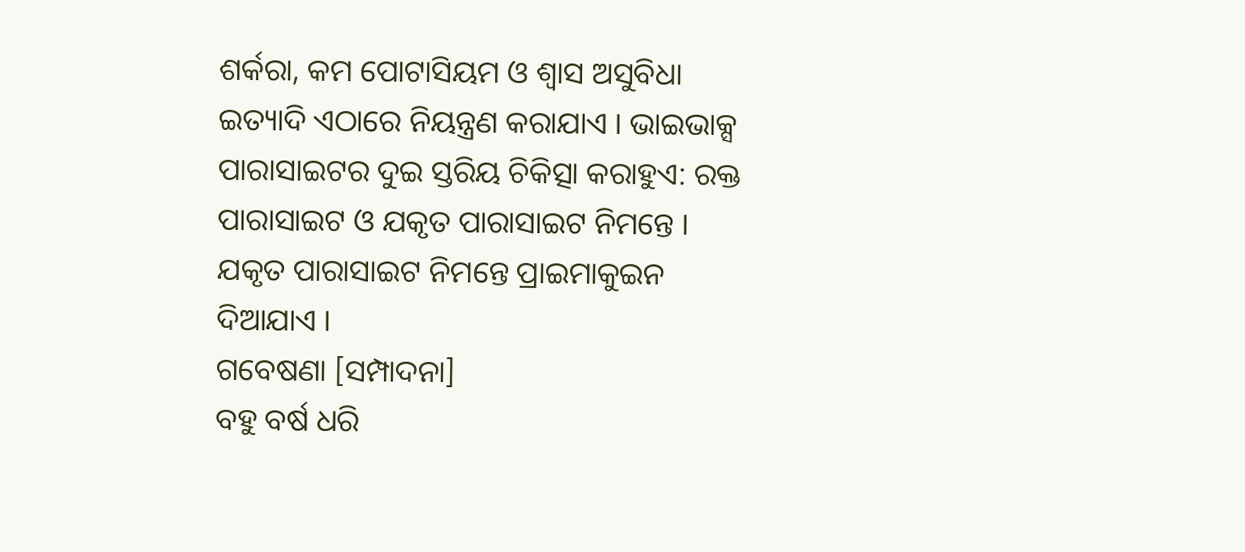ଶର୍କରା, କମ ପୋଟାସିୟମ ଓ ଶ୍ଵାସ ଅସୁବିଧା ଇତ୍ୟାଦି ଏଠାରେ ନିୟନ୍ତ୍ରଣ କରାଯାଏ । ଭାଇଭାକ୍ସ ପାରାସାଇଟର ଦୁଇ ସ୍ତରିୟ ଚିକିତ୍ସା କରାହୁଏ: ରକ୍ତ ପାରାସାଇଟ ଓ ଯକୃତ ପାରାସାଇଟ ନିମନ୍ତେ । ଯକୃତ ପାରାସାଇଟ ନିମନ୍ତେ ପ୍ରାଇମାକୁଇନ ଦିଆଯାଏ ।
ଗବେଷଣା [ସମ୍ପାଦନା]
ବହୁ ବର୍ଷ ଧରି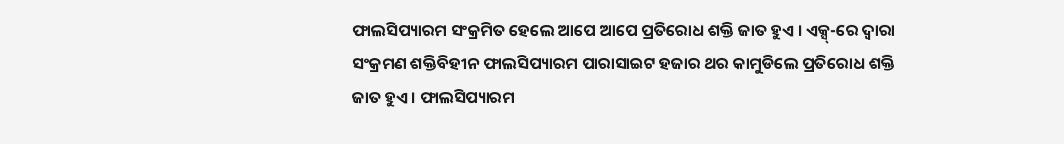ଫାଲସିପ୍ୟାରମ ସଂକ୍ରମିତ ହେଲେ ଆପେ ଆପେ ପ୍ରତିରୋଧ ଶକ୍ତି ଜାତ ହୁଏ । ଏକ୍ସ୍-ରେ ଦ୍ବାରା ସଂକ୍ରମଣ ଶକ୍ତିବିହୀନ ଫାଲସିପ୍ୟାରମ ପାରାସାଇଟ ହଜାର ଥର କାମୁଡିଲେ ପ୍ରତିରୋଧ ଶକ୍ତି ଜାତ ହୁଏ । ଫାଲସିପ୍ୟାରମ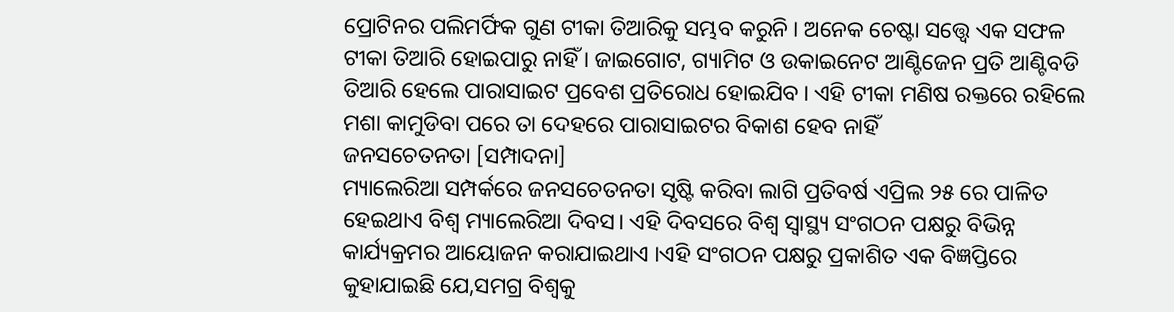ପ୍ରୋଟିନର ପଲିମର୍ଫିକ ଗୁଣ ଟୀକା ତିଆରିକୁ ସମ୍ଭବ କରୁନି । ଅନେକ ଚେଷ୍ଟା ସତ୍ତ୍ବେ ଏକ ସଫଳ ଟୀକା ତିଆରି ହୋଇପାରୁ ନାହିଁ । ଜାଇଗୋଟ, ଗ୍ୟାମିଟ ଓ ଉକାଇନେଟ ଆଣ୍ଟିଜେନ ପ୍ରତି ଆଣ୍ଟିବଡି ତିଆରି ହେଲେ ପାରାସାଇଟ ପ୍ରବେଶ ପ୍ରତିରୋଧ ହୋଇଯିବ । ଏହି ଟୀକା ମଣିଷ ରକ୍ତରେ ରହିଲେ ମଶା କାମୁଡିବା ପରେ ତା ଦେହରେ ପାରାସାଇଟର ବିକାଶ ହେବ ନାହିଁ
ଜନସଚେତନତା [ସମ୍ପାଦନା]
ମ୍ୟାଲେରିଆ ସମ୍ପର୍କରେ ଜନସଚେତନତା ସୃଷ୍ଟି କରିବା ଲାଗି ପ୍ରତିବର୍ଷ ଏପ୍ରିଲ ୨୫ ରେ ପାଳିତ ହେଇଥାଏ ବିଶ୍ଵ ମ୍ୟାଲେରିଆ ଦିବସ। ଏହି ଦିବସରେ ବିଶ୍ଵ ସ୍ଵାସ୍ଥ୍ୟ ସଂଗଠନ ପକ୍ଷରୁ ବିଭିନ୍ନ କାର୍ଯ୍ୟକ୍ରମର ଆୟୋଜନ କରାଯାଇଥାଏ ।ଏହି ସଂଗଠନ ପକ୍ଷରୁ ପ୍ରକାଶିତ ଏକ ବିଜ୍ଞପ୍ତିରେ କୁହାଯାଇଛି ଯେ,ସମଗ୍ର ବିଶ୍ଵକୁ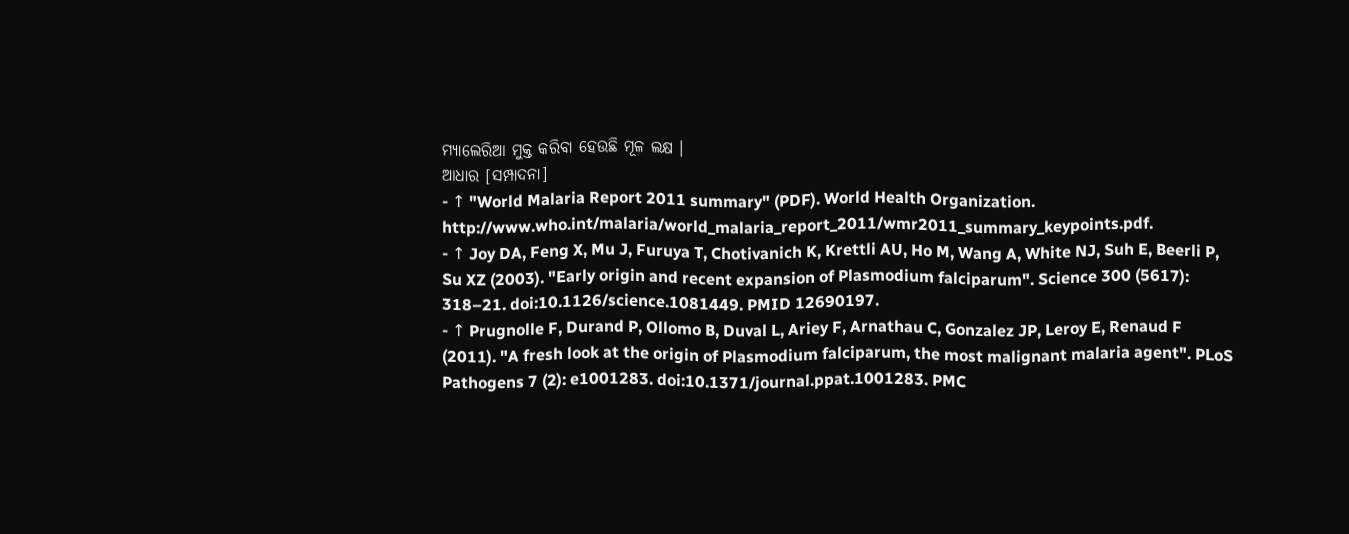ମ୍ୟାଲେରିଆ ମୁକ୍ତ କରିବା ହେଉଛି ମୂଳ ଲକ୍ଷ ।
ଆଧାର [ସମ୍ପାଦନା]
- ↑ "World Malaria Report 2011 summary" (PDF). World Health Organization. http://www.who.int/malaria/world_malaria_report_2011/wmr2011_summary_keypoints.pdf.
- ↑ Joy DA, Feng X, Mu J, Furuya T, Chotivanich K, Krettli AU, Ho M, Wang A, White NJ, Suh E, Beerli P, Su XZ (2003). "Early origin and recent expansion of Plasmodium falciparum". Science 300 (5617): 318–21. doi:10.1126/science.1081449. PMID 12690197.
- ↑ Prugnolle F, Durand P, Ollomo B, Duval L, Ariey F, Arnathau C, Gonzalez JP, Leroy E, Renaud F (2011). "A fresh look at the origin of Plasmodium falciparum, the most malignant malaria agent". PLoS Pathogens 7 (2): e1001283. doi:10.1371/journal.ppat.1001283. PMC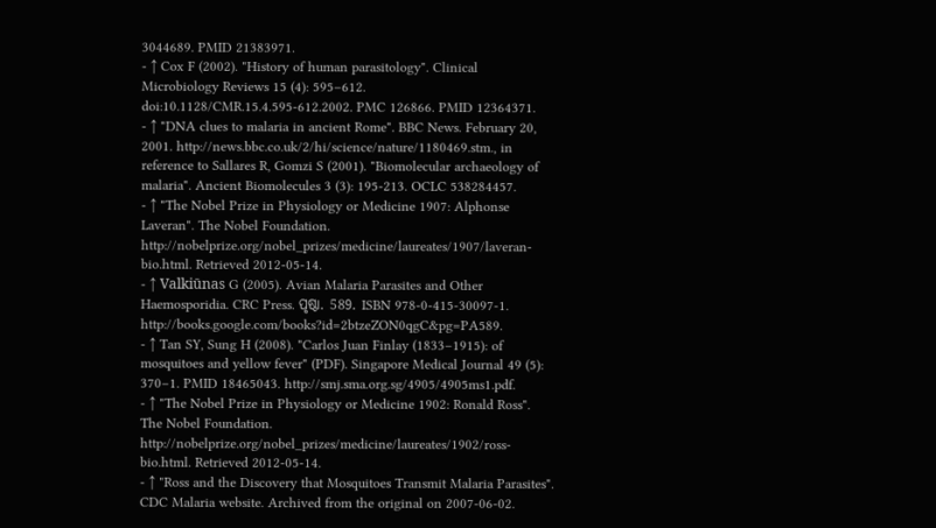3044689. PMID 21383971.
- ↑ Cox F (2002). "History of human parasitology". Clinical Microbiology Reviews 15 (4): 595–612. doi:10.1128/CMR.15.4.595-612.2002. PMC 126866. PMID 12364371.
- ↑ "DNA clues to malaria in ancient Rome". BBC News. February 20, 2001. http://news.bbc.co.uk/2/hi/science/nature/1180469.stm., in reference to Sallares R, Gomzi S (2001). "Biomolecular archaeology of malaria". Ancient Biomolecules 3 (3): 195-213. OCLC 538284457.
- ↑ "The Nobel Prize in Physiology or Medicine 1907: Alphonse Laveran". The Nobel Foundation. http://nobelprize.org/nobel_prizes/medicine/laureates/1907/laveran-bio.html. Retrieved 2012-05-14.
- ↑ Valkiūnas G (2005). Avian Malaria Parasites and Other Haemosporidia. CRC Press. ପୃଷ୍ଠା. 589. ISBN 978-0-415-30097-1. http://books.google.com/books?id=2btzeZON0qgC&pg=PA589.
- ↑ Tan SY, Sung H (2008). "Carlos Juan Finlay (1833–1915): of mosquitoes and yellow fever" (PDF). Singapore Medical Journal 49 (5): 370–1. PMID 18465043. http://smj.sma.org.sg/4905/4905ms1.pdf.
- ↑ "The Nobel Prize in Physiology or Medicine 1902: Ronald Ross". The Nobel Foundation. http://nobelprize.org/nobel_prizes/medicine/laureates/1902/ross-bio.html. Retrieved 2012-05-14.
- ↑ "Ross and the Discovery that Mosquitoes Transmit Malaria Parasites". CDC Malaria website. Archived from the original on 2007-06-02.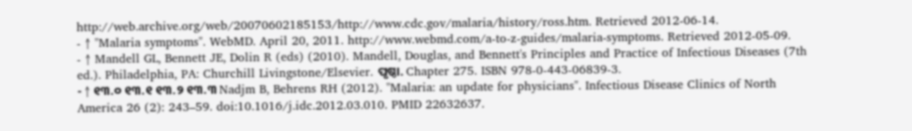http://web.archive.org/web/20070602185153/http://www.cdc.gov/malaria/history/ross.htm. Retrieved 2012-06-14.
- ↑ "Malaria symptoms". WebMD. April 20, 2011. http://www.webmd.com/a-to-z-guides/malaria-symptoms. Retrieved 2012-05-09.
- ↑ Mandell GL, Bennett JE, Dolin R (eds) (2010). Mandell, Douglas, and Bennett's Principles and Practice of Infectious Diseases (7th ed.). Philadelphia, PA: Churchill Livingstone/Elsevier. ପୃଷ୍ଠା. Chapter 275. ISBN 978-0-443-06839-3.
- ↑ ୧୩.୦ ୧୩.୧ ୧୩.୨ ୧୩.୩ Nadjm B, Behrens RH (2012). "Malaria: an update for physicians". Infectious Disease Clinics of North America 26 (2): 243–59. doi:10.1016/j.idc.2012.03.010. PMID 22632637.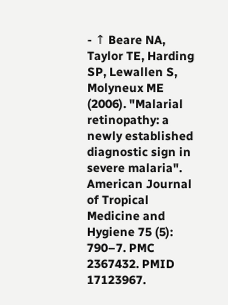- ↑ Beare NA, Taylor TE, Harding SP, Lewallen S, Molyneux ME (2006). "Malarial retinopathy: a newly established diagnostic sign in severe malaria". American Journal of Tropical Medicine and Hygiene 75 (5): 790–7. PMC 2367432. PMID 17123967.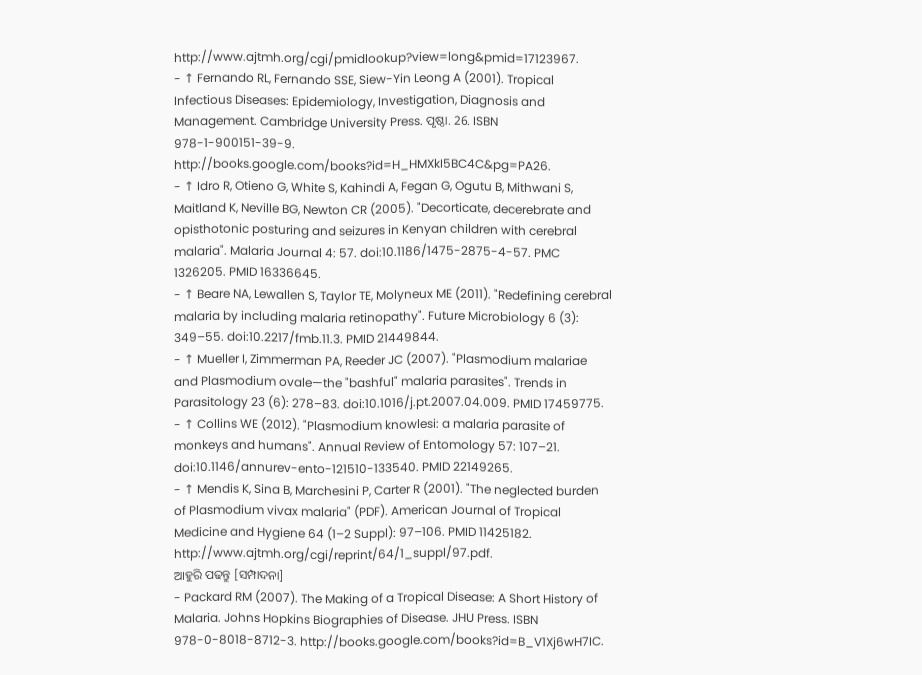http://www.ajtmh.org/cgi/pmidlookup?view=long&pmid=17123967.
- ↑ Fernando RL, Fernando SSE, Siew-Yin Leong A (2001). Tropical Infectious Diseases: Epidemiology, Investigation, Diagnosis and Management. Cambridge University Press. ପୃଷ୍ଠା. 26. ISBN 978-1-900151-39-9. http://books.google.com/books?id=H_HMXkI5BC4C&pg=PA26.
- ↑ Idro R, Otieno G, White S, Kahindi A, Fegan G, Ogutu B, Mithwani S, Maitland K, Neville BG, Newton CR (2005). "Decorticate, decerebrate and opisthotonic posturing and seizures in Kenyan children with cerebral malaria". Malaria Journal 4: 57. doi:10.1186/1475-2875-4-57. PMC 1326205. PMID 16336645.
- ↑ Beare NA, Lewallen S, Taylor TE, Molyneux ME (2011). "Redefining cerebral malaria by including malaria retinopathy". Future Microbiology 6 (3): 349–55. doi:10.2217/fmb.11.3. PMID 21449844.
- ↑ Mueller I, Zimmerman PA, Reeder JC (2007). "Plasmodium malariae and Plasmodium ovale—the "bashful" malaria parasites". Trends in Parasitology 23 (6): 278–83. doi:10.1016/j.pt.2007.04.009. PMID 17459775.
- ↑ Collins WE (2012). "Plasmodium knowlesi: a malaria parasite of monkeys and humans". Annual Review of Entomology 57: 107–21. doi:10.1146/annurev-ento-121510-133540. PMID 22149265.
- ↑ Mendis K, Sina B, Marchesini P, Carter R (2001). "The neglected burden of Plasmodium vivax malaria" (PDF). American Journal of Tropical Medicine and Hygiene 64 (1–2 Suppl): 97–106. PMID 11425182. http://www.ajtmh.org/cgi/reprint/64/1_suppl/97.pdf.
ଆହୁରି ପଢନ୍ତୁ [ସମ୍ପାଦନା]
- Packard RM (2007). The Making of a Tropical Disease: A Short History of Malaria. Johns Hopkins Biographies of Disease. JHU Press. ISBN 978-0-8018-8712-3. http://books.google.com/books?id=B_V1Xj6wH7IC.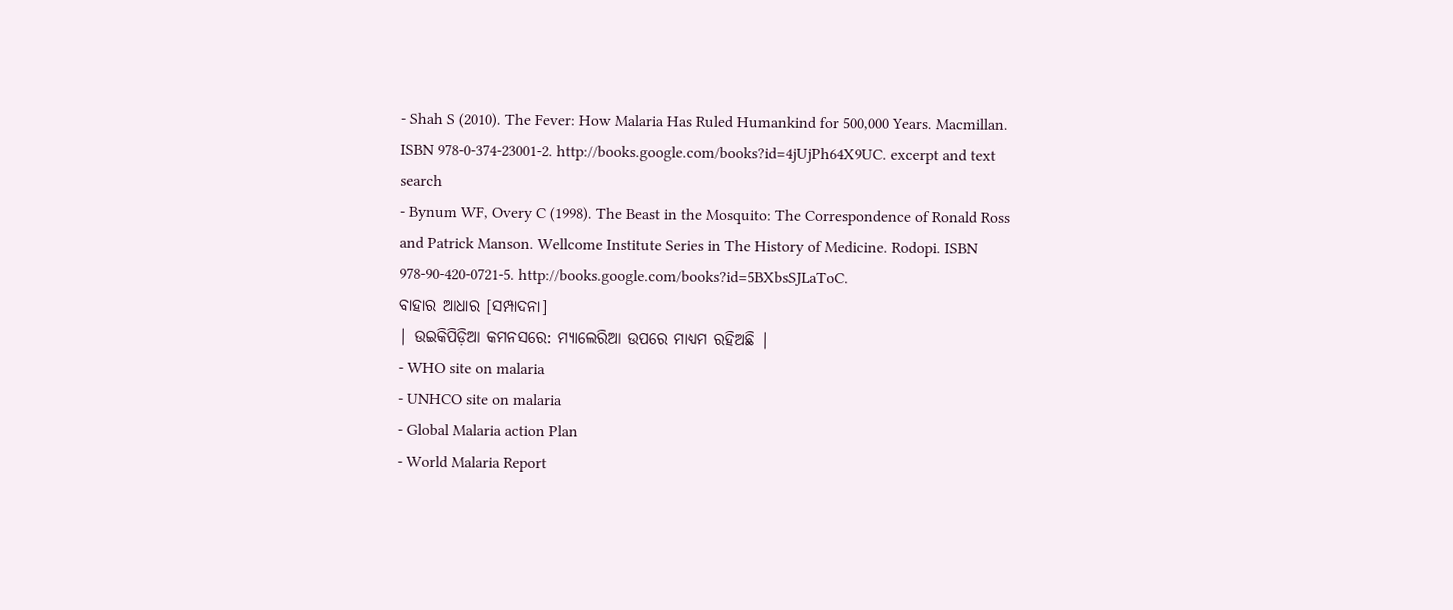- Shah S (2010). The Fever: How Malaria Has Ruled Humankind for 500,000 Years. Macmillan. ISBN 978-0-374-23001-2. http://books.google.com/books?id=4jUjPh64X9UC. excerpt and text search
- Bynum WF, Overy C (1998). The Beast in the Mosquito: The Correspondence of Ronald Ross and Patrick Manson. Wellcome Institute Series in The History of Medicine. Rodopi. ISBN 978-90-420-0721-5. http://books.google.com/books?id=5BXbsSJLaToC.
ବାହାର ଆଧାର [ସମ୍ପାଦନା]
| ଉଇକିପିଡ଼ିଆ କମନସରେ: ମ୍ୟାଲେରିଆ ଉପରେ ମାଧ୍ୟମ ରହିଅଛି |
- WHO site on malaria
- UNHCO site on malaria
- Global Malaria action Plan
- World Malaria Report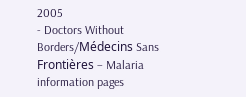2005
- Doctors Without Borders/Médecins Sans Frontières – Malaria information pages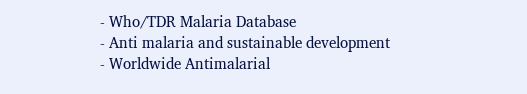- Who/TDR Malaria Database
- Anti malaria and sustainable development
- Worldwide Antimalarial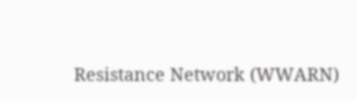Resistance Network (WWARN)